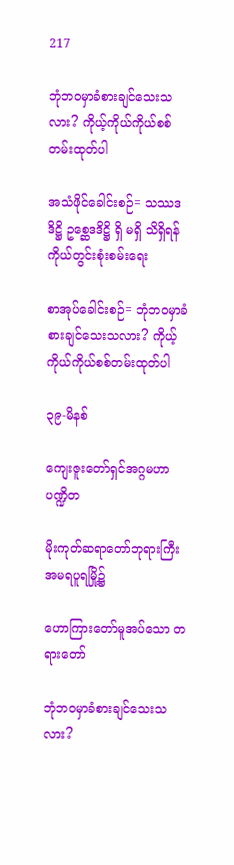217

ဘုံဘဝမှာခံစားချင်သေးသလား? ကိုယ့်ကိုယ်ကိုယ်စစ်တမ်းထုတ်ပါ

အသံဖိုင်ခေါင်းစဉ်= သဿဒဒိဋ္ဌိ ဥစ္ဆေဒဒိဋ္ဌိ ရှိ မရှိ သိရှိရန် ကိုယ်တွင်းစုံးစမ်းရေး

စာအုပ်ခေါင်းစဉ်= ဘုံဘဝမှာခံစားချင်သေးသလား? ကိုယ့်ကိုယ်ကိုယ်စစ်တမ်းထုတ်ပါ

၃၉-မိနစ်

ကျေးဇူးတော်ရှင်အဂ္ဂမဟာပဏ္ဍိတ

မိုးကုတ်ဆရာတော်ဘုရားကြီး အမရပူရမြို့၌

ဟောကြားတော်မူအပ်သော တရားတော်

ဘုံဘဝမှာခံစားချင်သေးသလား?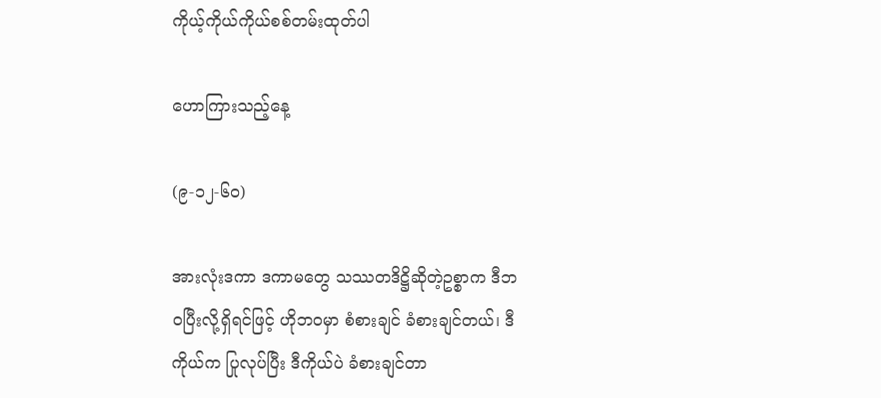ကိုယ့်ကိုယ်ကိုယ်စစ်တမ်းထုတ်ပါ

ဟောကြားသည့်နေ့

(၉-၁၂-၆၀)

အားလုံးဒကာ ဒကာမတွေ သဿတဒိဋ္ဌိဆိုတဲ့ဥစ္စာက ဒီဘဝပြီးလို့ရှိရင်ဖြင့် ဟိုဘဝမှာ စံစားချင် ခံစားချင်တယ်၊ ဒီကိုယ်က ပြုလုပ်ပြီး ဒီကိုယ်ပဲ ခံစားချင်တာ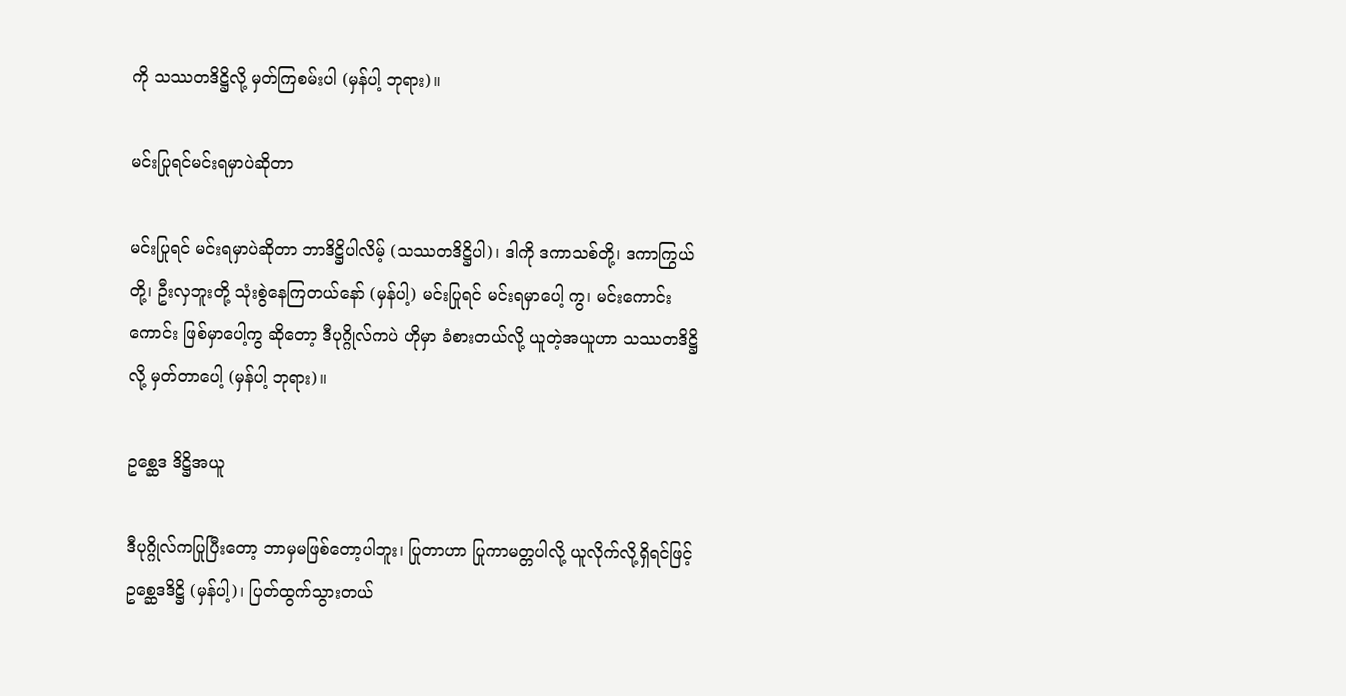ကို သဿတဒိဋ္ဌိလို့ မှတ်ကြစမ်းပါ (မှန်ပါ့ ဘုရား)။

မင်းပြုရင်မင်းရမှာပဲဆိုတာ

မင်းပြုရင် မင်းရမှာပဲဆိုတာ ဘာဒိဋ္ဌိပါလိမ့် (သဿတဒိဋ္ဌိပါ)၊ ဒါကို ဒကာသစ်တို့၊ ဒကာကြွယ်တို့၊ ဦးလှဘူးတို့ သုံးစွဲနေကြတယ်နော် (မှန်ပါ့) မင်းပြုရင် မင်းရမှာပေါ့ ကွ၊ မင်းကောင်းကောင်း ဖြစ်မှာပေါ့ကွ ဆိုတော့ ဒီပုဂ္ဂိုလ်ကပဲ ဟိုမှာ ခံစားတယ်လို့ ယူတဲ့အယူဟာ သဿတဒိဋ္ဌိလို့ မှတ်တာပေါ့ (မှန်ပါ့ ဘုရား)။

ဥစ္ဆေဒ ဒိဋ္ဌိအယူ

ဒီပုဂ္ဂိုလ်ကပြုပြီးတော့ ဘာမှမဖြစ်တော့ပါဘူး၊ ပြုတာဟာ ပြုကာမတ္တပါလို့ ယူလိုက်လို့ရှိရင်ဖြင့် ဥစ္ဆေဒဒိဋ္ဌိ (မှန်ပါ့)၊ ပြတ်ထွက်သွားတယ်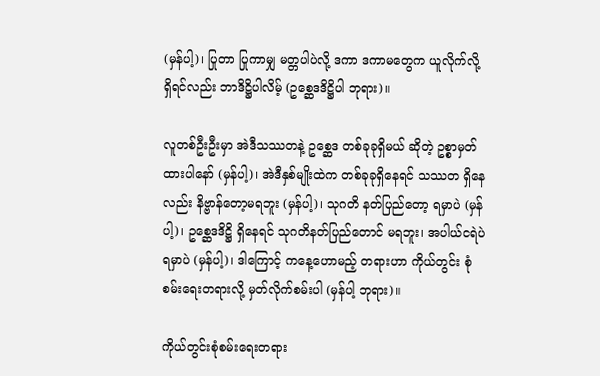(မှန်ပါ့)၊ ပြုတာ ပြုကာမျှ မတ္တပါပဲလို့ ဒကာ ဒကာမတွေက ယူလိုက်လို့ရှိရင်လည်း ဘာဒိဋ္ဌိပါလိမ့် (ဥစ္ဆေဒဒိဋ္ဌိပါ ဘုရား)။

လူတစ်ဦးဦးမှာ အဲဒီသဿတနဲ့ ဥစ္ဆေဒ တစ်ခုခုရှိမယ် ဆိုတဲ့ ဥစ္စာမှတ်ထားပါနော် (မှန်ပါ့)၊ အဲဒီနှစ်မျိုးထဲက တစ်ခုခုရှိနေရင် သဿတ ရှိနေလည်း နိဗ္ဗာန်တော့မရဘူး (မှန်ပါ့)၊ သုဂတိ နတ်ပြည်တော့ ရမှာပဲ (မှန်ပါ့)၊ ဥစ္ဆေဒဒိဋ္ဌိ ရှိနေရင် သုဂတိနတ်ပြည်တောင် မရဘူး၊ အပါယ်ငရဲပဲ ရမှာပဲ (မှန်ပါ့)၊ ဒါကြောင့် ကနေ့ဟောမည့် တရားဟာ ကိုယ်တွင်း စုံစမ်းရေးတရားလို့ မှတ်လိုက်စမ်းပါ (မှန်ပါ့ ဘုရား)။

ကိုယ်တွင်းစုံစမ်းရေးတရား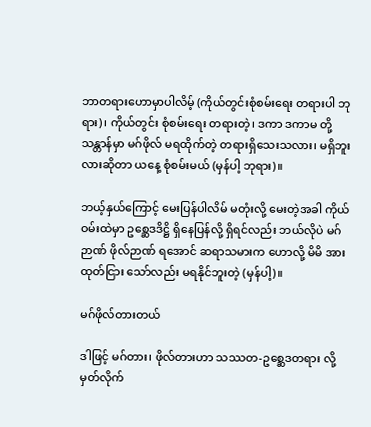ဘာတရားဟောမှာပါလိမ့် (ကိုယ်တွင်းစုံစမ်းရေး တရားပါ ဘုရား)၊ ကိုယ်တွင်း စုံစမ်းရေး တရားတဲ့၊ ဒကာ ဒကာမ တို့ သန္တာန်မှာ မဂ်ဖိုလ် မရထိုက်တဲ့ တရားရှိသေးသလား၊ မရှိဘူး လားဆိုတာ ယနေ့ စုံစမ်းမယ် (မှန်ပါ့ ဘုရား)။

ဘယ့်နှယ်ကြောင့် မေးပြန်ပါလိမ် မတုံးလို့ မေးတဲ့အခါ ကိုယ်ဝမ်းထဲမှာ ဥစ္ဆေဒဒိဋ္ဌိ ရှိနေပြန်လို့ ရှိရင်လည်း ဘယ်လိုပဲ မဂ်ဉာဏ် ဖိုလ်ဉာဏ် ရအောင် ဆရာသမားက ဟောလို့ မိမိ အားထုတ်ငြား သော်လည်း မရနိုင်ဘူးတဲ့ (မှန်ပါ့)။

မဂ်ဖိုလ်တားတယ်

ဒါဖြင့် မဂ်တား၊ ဖိုလ်တားဟာ သဿတ-ဥစ္ဆေဒတရား လို့ မှတ်လိုက်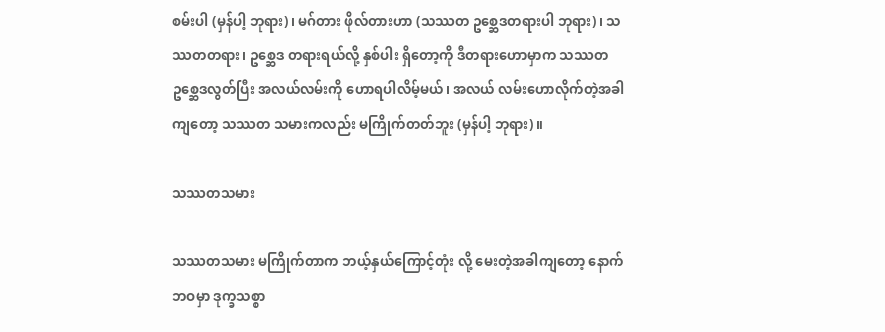စမ်းပါ (မှန်ပါ့ ဘုရား)၊ မဂ်တား ဖိုလ်တားဟာ (သဿတ ဥစ္ဆေဒတရားပါ ဘုရား)၊ သဿတတရား၊ ဥစ္ဆေဒ တရားရယ်လို့ နှစ်ပါး ရှိတော့ကို ဒီတရားဟောမှာက သဿတ ဥစ္ဆေဒလွတ်ပြီး အလယ်လမ်းကို ဟောရပါလိမ့်မယ်၊ အလယ် လမ်းဟောလိုက်တဲ့အခါကျတော့ သဿတ သမားကလည်း မကြိုက်တတ်ဘူး (မှန်ပါ့ ဘုရား)။

သဿတသမား

သဿတသမား မကြိုက်တာက ဘယ့်နှယ်ကြောင့်တုံး လို့ မေးတဲ့အခါကျတော့ နောက်ဘဝမှာ ဒုက္ခသစ္စာ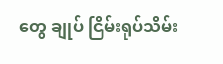တွေ ချုပ် ငြိမ်းရုပ်သိမ်း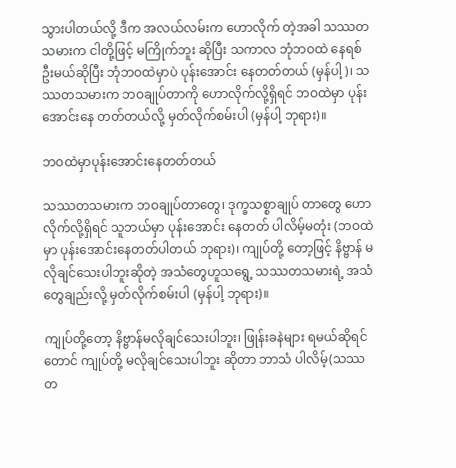သွားပါတယ်လို့ ဒီက အလယ်လမ်းက ဟောလိုက် တဲ့အခါ သဿတ သမားက ငါတို့ဖြင့် မကြိုက်ဘူး ဆိုပြီး သကာလ ဘုံဘဝထဲ နေရစ်ဦးမယ်ဆိုပြီး ဘုံဘဝထဲမှာပဲ ပုန်းအောင်း နေတတ်တယ် (မှန်ပါ့)၊ သဿတသမားက ဘဝချုပ်တာကို ဟောလိုက်လို့ရှိရင် ဘဝထဲမှာ ပုန်းအောင်းနေ တတ်တယ်လို့ မှတ်လိုက်စမ်းပါ (မှန်ပါ့ ဘုရား)။

ဘဝထဲမှာပုန်းအောင်းနေတတ်တယ်

သဿတသမားက ဘဝချုပ်တာတွေ၊ ဒုက္ခသစ္စာချုပ် တာတွေ ဟောလိုက်လို့ရှိရင် သူဘယ်မှာ ပုန်းအောင်း နေတတ် ပါလိမ့်မတုံး (ဘဝထဲမှာ ပုန်းအောင်းနေတတ်ပါတယ် ဘုရား)၊ ကျုပ်တို့ တော့ဖြင့် နိဗ္ဗာန် မလိုချင်သေးပါဘူးဆိုတဲ့ အသံတွေဟူသရွေ့ သဿတသမားရဲ့ အသံတွေချည်းလို့ မှတ်လိုက်စမ်းပါ (မှန်ပါ့ ဘုရား)။

ကျုပ်တို့တော့ နိဗ္ဗာန်မလိုချင်သေးပါဘူး၊ ဖြုန်းခနဲများ ရမယ်ဆိုရင်တောင် ကျုပ်တို့ မလိုချင်သေးပါဘူး ဆိုတာ ဘာသံ ပါလိမ့်(သဿတ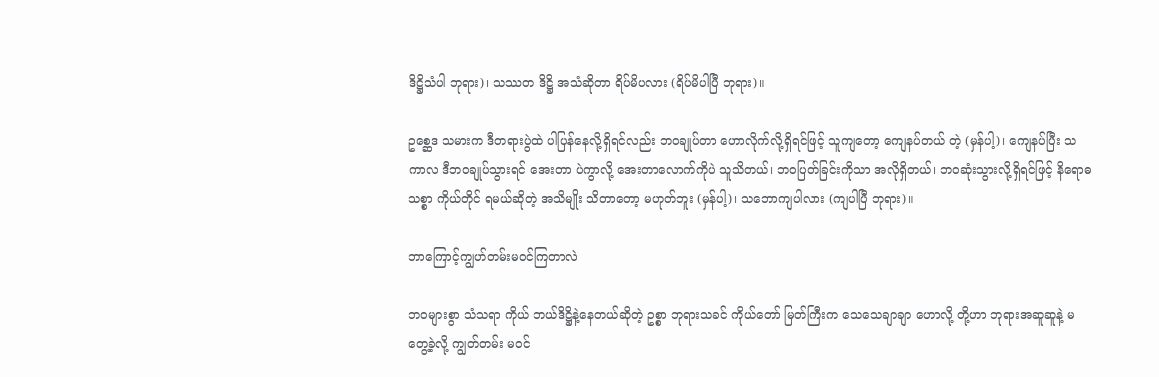ဒိဋ္ဌိသံပါ ဘုရား)၊ သဿတ ဒိဋ္ဌိ အသံဆိုတာ ရိပ်မိပလား (ရိပ်မိပါပြီ ဘုရား)။

ဥစ္ဆေဒ သမားက ဒီတရားပွဲထဲ ပါပြန်နေလို့ရှိရင်လည်း ဘဝချုပ်တာ ဟောလိုက်လို့ရှိရင်ဖြင့် သူကျတော့ ကျေနပ်တယ် တဲ့ (မှန်ပါ့)၊ ကျေနပ်ပြီး သကာလ ဒီဘဝချုပ်သွားရင် အေးတာ ပဲကွာလို့ အေးတာလောက်ကိုပဲ သူသိတယ်၊ ဘဝပြတ်ခြင်းကိုသာ အလိုရှိတယ်၊ ဘဝဆုံးသွားလို့ရှိရင်ဖြင့် နိရောဓသစ္စာ ကိုယ်တိုင် ရမယ်ဆိုတဲ့ အသိမျိုး သိတာတော့ မဟုတ်ဘူး (မှန်ပါ့)၊ သဘောကျပါလား (ကျပါပြီ ဘုရား)။

ဘာကြောင့်ကျွဟ်တမ်းမဝင်ကြတာလဲ

ဘဝများစွာ သံသရာ ကိုယ် ဘယ်ဒိဋ္ဌိနဲ့နေတယ်ဆိုတဲ့ ဥစ္စာ ဘုရားသခင် ကိုယ်တော် မြတ်ကြီးက သေသေချာချာ ဟောလို့ တို့ဟာ ဘုရားအဆူဆူနဲ့ မတွေ့ခဲ့လို့ ကျွတ်တမ်း မဝင်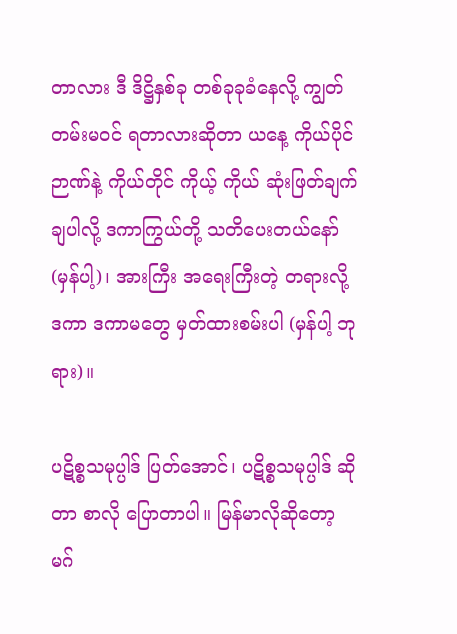တာလား ဒီ ဒိဋ္ဌိနှစ်ခု တစ်ခုခုခံနေလို့ ကျွတ်တမ်းမဝင် ရတာလားဆိုတာ ယနေ့ ကိုယ်ပိုင်ဉာဏ်နဲ့ ကိုယ်တိုင် ကိုယ့် ကိုယ် ဆုံးဖြတ်ချက် ချပါလို့ ဒကာကြွယ်တို့ သတိပေးတယ်နော် (မှန်ပါ့)၊ အားကြီး အရေးကြီးတဲ့ တရားလို့ ဒကာ ဒကာမတွေ မှတ်ထားစမ်းပါ (မှန်ပါ့ ဘုရား)။

ပဋိစ္စသမုပ္ပါဒ် ပြတ်အောင်၊ ပဋိစ္စသမုပ္ပါဒ် ဆိုတာ စာလို ပြောတာပါ။ မြန်မာလိုဆိုတော့ မဂ်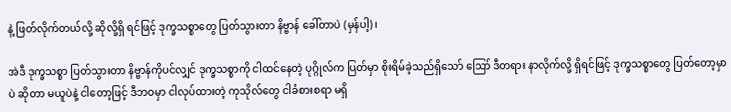နဲ့ ဖြတ်လိုက်တယ်လို့ ဆိုလို့ရှိ ရင်ဖြင့် ဒုက္ခသစ္စာတွေ ပြတ်သွားတာ နိဗ္ဗာန် ခေါ်တာပဲ (မှန်ပါ့)၊

အဲဒီ ဒုက္ခသစ္စာ ပြတ်သွားတာ နိဗ္ဗာန်ကိုပင်လျှင် ဒုက္ခသစ္စာကို ငါထင်နေတဲ့ ပုဂ္ဂိုလ်က ပြတ်မှာ စိုးရိမ်ခဲ့သည်ရှိသော် ဪ ဒီတရား နာလိုက်လို့ ရှိရင်ဖြင့် ဒုက္ခသစ္စာတွေ ပြတ်တော့မှာပဲ ဆိုတာ မယူပဲနဲ့ ငါတော့ဖြင့် ဒီဘဝမှာ ငါလုပ်ထားတဲ့ ကုသိုလ်တွေ ငါခံစားစရာ မရှိ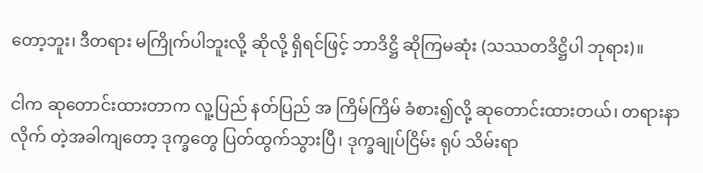တော့ဘူး၊ ဒီတရား မကြိုက်ပါဘူးလို့ ဆိုလို့ ရှိရင်ဖြင့် ဘာဒိဋ္ဌိ ဆိုကြမဆုံး (သဿတဒိဋ္ဌိပါ ဘုရား)။

ငါက ဆုတောင်းထားတာက လူ့ပြည် နတ်ပြည် အ ကြိမ်ကြိမ် ခံစား၍လို့ ဆုတောင်းထားတယ်၊ တရားနာလိုက် တဲ့အခါကျတော့ ဒုက္ခတွေ ပြတ်ထွက်သွားပြီ၊ ဒုက္ခချုပ်ငြိမ်း ရုပ် သိမ်းရာ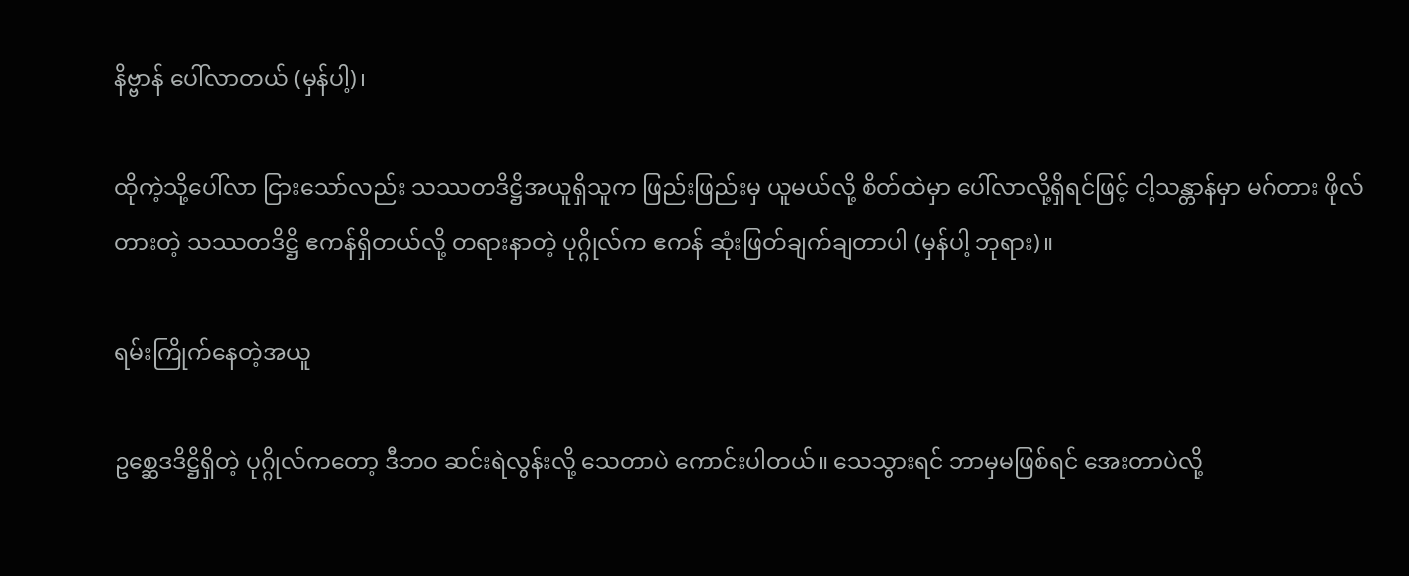နိဗ္ဗာန် ပေါ်လာတယ် (မှန်ပါ့)၊

ထိုကဲ့သို့ပေါ်လာ ငြားသော်လည်း သဿတဒိဋ္ဌိအယူရှိသူက ဖြည်းဖြည်းမှ ယူမယ်လို့ စိတ်ထဲမှာ ပေါ်လာလို့ရှိရင်ဖြင့် ငါ့သန္တာန်မှာ မဂ်တား ဖိုလ်တားတဲ့ သဿတဒိဋ္ဌိ ဧကန်ရှိတယ်လို့ တရားနာတဲ့ ပုဂ္ဂိုလ်က ဧကန် ဆုံးဖြတ်ချက်ချတာပါ (မှန်ပါ့ ဘုရား)။

ရမ်းကြိုက်နေတဲ့အယူ

ဥစ္ဆေဒဒိဋ္ဌိရှိတဲ့ ပုဂ္ဂိုလ်ကတော့ ဒီဘဝ ဆင်းရဲလွန်းလို့ သေတာပဲ ကောင်းပါတယ်။ သေသွားရင် ဘာမှမဖြစ်ရင် အေးတာပဲလို့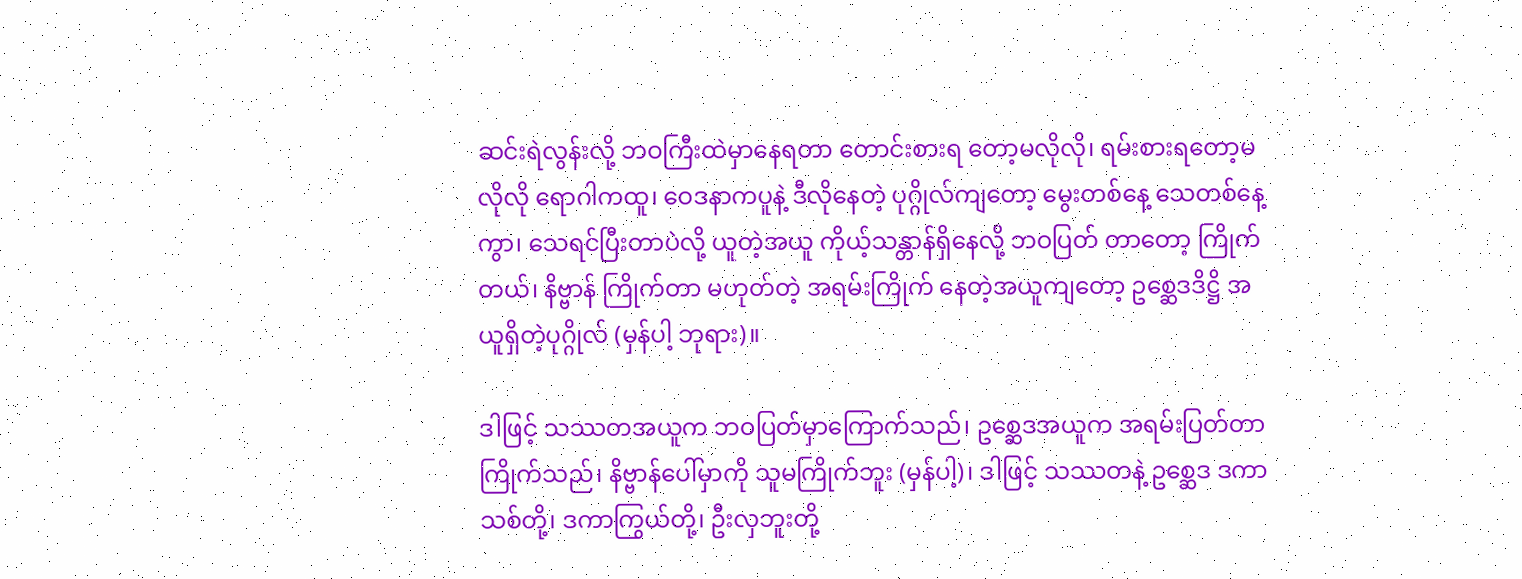ဆင်းရဲလွန်းလို့ ဘဝကြီးထဲမှာနေရတာ တောင်းစားရ တော့မလိုလို၊ ရမ်းစားရတော့မလိုလို ရောဂါကထူ၊ ဝေဒနာကပူနဲ့ ဒီလိုနေတဲ့ ပုဂ္ဂိုလ်ကျတော့ မွေးတစ်နေ့ သေတစ်နေ့ကွာ၊ သေရင်ပြီးတာပဲလို့ ယူတဲ့အယူ ကိုယ့်သန္တာန်ရှိနေလို့ ဘဝပြတ် တာတော့ ကြိုက်တယ်၊ နိဗ္ဗာန် ကြိုက်တာ မဟုတ်တဲ့ အရမ်းကြိုက် နေတဲ့အယူကျတော့ ဥစ္ဆေဒဒိဋ္ဌိ အယူရှိတဲ့ပုဂ္ဂိုလ် (မှန်ပါ့ ဘုရား)။

ဒါဖြင့် သဿတအယူက ဘဝပြတ်မှာကြောက်သည်၊ ဥစ္ဆေဒအယူက အရမ်းပြတ်တာ ကြိုက်သည်၊ နိဗ္ဗာန်ပေါ်မှာကို သူမကြိုက်ဘူး (မှန်ပါ့)၊ ဒါဖြင့် သဿတနဲ့ ဥစ္ဆေဒ ဒကာသစ်တို့၊ ဒကာကြွယ်တို့၊ ဦးလှဘူးတို့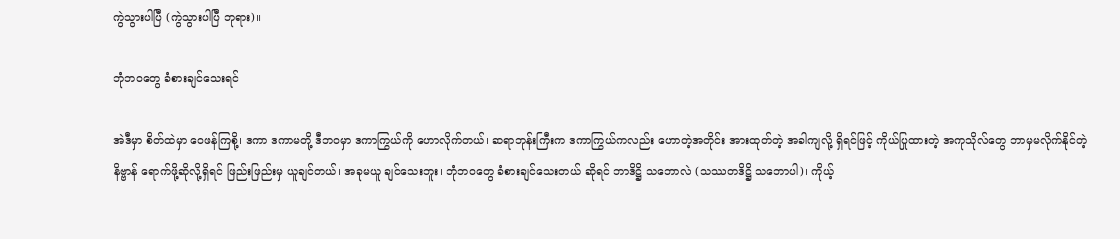ကွဲသွားပါပြီ (ကွဲသွားပါပြီ ဘုရား)။

ဘုံဘဝတွေ ခံစားချင်သေးရင်

အဲဒီမှာ စိတ်ထဲမှာ ဝေဖန်ကြစို့၊ ဒကာ ဒကာမတို့ ဒီဘဝမှာ ဒကာကြွယ်ကို ဟောလိုက်တယ်၊ ဆရာဘုန်းကြီးက ဒကာကြွယ်ကလည်း ဟောတဲ့အတိုင်း အားထုတ်တဲ့ အခါကျလို့ ရှိရင်ဖြင့် ကိုယ်ပြုထားတဲ့ အကုသိုလ်တွေ ဘာမှမလိုက်နိုင်တဲ့ နိဗ္ဗာန် ရောက်ဖို့ဆိုလို့ရှိရင် ဖြည်းဖြည်းမှ ယူချင်တယ်၊ အခုမယူ ချင်သေးဘူး၊ ဘုံဘဝတွေ ခံစားချင်သေးတယ် ဆိုရင် ဘာဒိဋ္ဌိ သဘောလဲ (သဿတဒိဋ္ဌိ သဘောပါ)၊ ကိုယ့်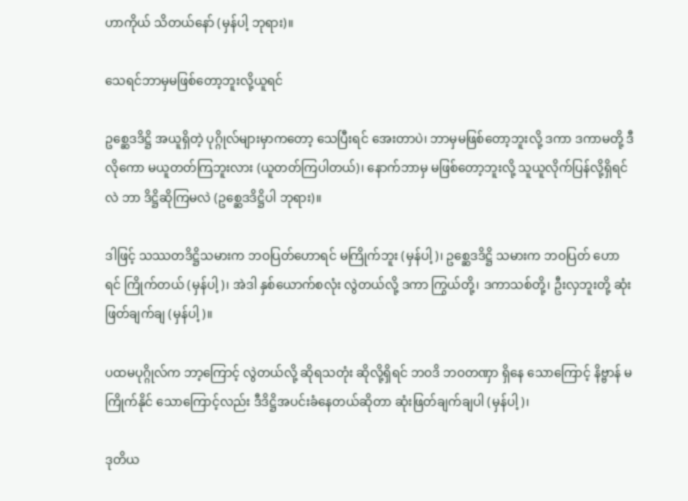ဟာကိုယ် သိတယ်နော် (မှန်ပါ့ ဘုရား)။

သေရင်ဘာမှမဖြစ်တော့ဘူးလို့ယူရင်

ဥစ္ဆေဒဒိဋ္ဌိ အယူရှိတဲ့ ပုဂ္ဂိုလ်များမှာကတော့ သေပြီးရင် အေးတာပဲ၊ ဘာမှမဖြစ်တော့ဘူးလို့ ဒကာ ဒကာမတို့ ဒီလိုကော မယူတတ်ကြဘူးလား (ယူတတ်ကြပါတယ်)၊ နောက်ဘာမှ မဖြစ်တော့ဘူးလို့ သူယူလိုက်ပြန်လို့ရှိရင်လဲ ဘာ ဒိဋ္ဌိဆိုကြမလဲ (ဥစ္ဆေဒဒိဋ္ဌိပါ ဘုရား)။

ဒါဖြင့် သဿတဒိဋ္ဌိသမားက ဘဝပြတ်ဟောရင် မကြိုက်ဘူး (မှန်ပါ့)၊ ဥစ္ဆေဒဒိဋ္ဌိ သမားက ဘဝပြတ် ဟောရင် ကြိုက်တယ် (မှန်ပါ့)၊ အဲဒါ နှစ်ယောက်စလုံး လွဲတယ်လို့ ဒကာ ကြွယ်တို့၊ ဒကာသစ်တို့၊ ဦးလှဘူးတို့ ဆုံးဖြတ်ချက်ချ (မှန်ပါ့)။

ပထမပုဂ္ဂိုလ်က ဘာ့ကြောင့် လွဲတယ်လို့ ဆိုရသတုံး ဆိုလို့ရှိရင် ဘဝဒိ ဘဝတဏှာ ရှိနေ သောကြောင့် နိဗ္ဗာန် မကြိုက်နိုင် သောကြောင့်လည်း ဒီဒိဋ္ဌိအပင်းခံနေတယ်ဆိုတာ ဆုံးဖြတ်ချက်ချပါ (မှန်ပါ့)၊

ဒုတိယ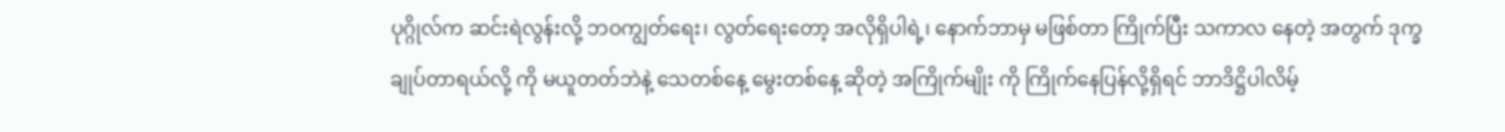ပုဂ္ဂိုလ်က ဆင်းရဲလွန်းလို့ ဘဝကျွတ်ရေး၊ လွတ်ရေးတော့ အလိုရှိပါရဲ့၊ နောက်ဘာမှ မဖြစ်တာ ကြိုက်ပြီး သကာလ နေတဲ့ အတွက် ဒုက္ခချုပ်တာရယ်လို့ ကို မယူတတ်ဘဲနဲ့ သေတစ်နေ့ မွေးတစ်နေ့ ဆိုတဲ့ အကြိုက်မျိုး ကို ကြိုက်နေပြန်လို့ရှိရင် ဘာဒိဋ္ဌိပါလိမ့်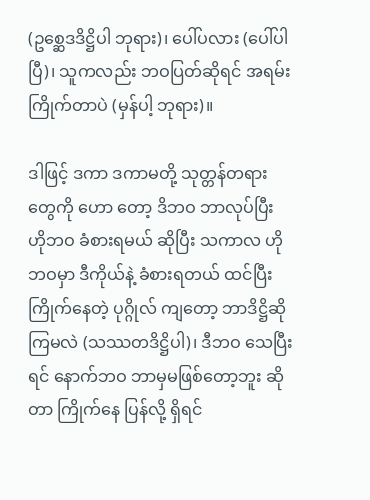(ဥစ္ဆေဒဒိဋ္ဌိပါ ဘုရား)၊ ပေါ်ပလား (ပေါ်ပါပြီ)၊ သူကလည်း ဘဝပြတ်ဆိုရင် အရမ်းကြိုက်တာပဲ (မှန်ပါ့ ဘုရား)။

ဒါဖြင့် ဒကာ ဒကာမတို့ သုတ္တန်တရားတွေကို ဟော တော့ ဒိဘဝ ဘာလုပ်ပြီး ဟိုဘဝ ခံစားရမယ် ဆိုပြီး သကာလ ဟိုဘဝမှာ ဒီကိုယ်နဲ့ ခံစားရတယ် ထင်ပြီး ကြိုက်နေတဲ့ ပုဂ္ဂိုလ် ကျတော့ ဘာဒိဋ္ဌိဆိုကြမလဲ (သဿတဒိဋ္ဌိပါ)၊ ဒီဘဝ သေပြီးရင် နောက်ဘဝ ဘာမှမဖြစ်တော့ဘူး ဆိုတာ ကြိုက်နေ ပြန်လို့ ရှိရင်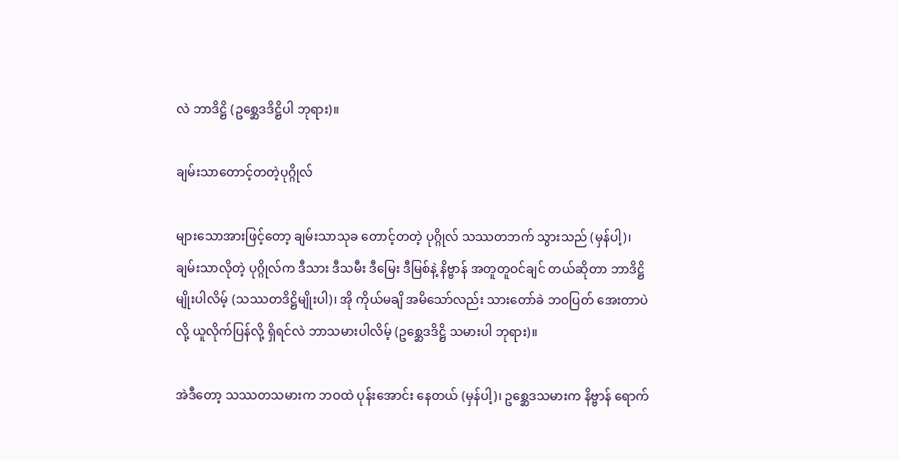လဲ ဘာဒိဋ္ဌိ (ဥစ္ဆေဒဒိဋ္ဌိပါ ဘုရား)။

ချမ်းသာတောင့်တတဲ့ပုဂ္ဂိုလ်

များသောအားဖြင့်တော့ ချမ်းသာသုခ တောင့်တတဲ့ ပုဂ္ဂိုလ် သဿတဘက် သွားသည် (မှန်ပါ့)၊ ချမ်းသာလိုတဲ့ ပုဂ္ဂိုလ်က ဒီသား ဒီသမီး ဒီမြေး ဒီမြစ်နဲ့ နိဗ္ဗာန် အတူတူဝင်ချင် တယ်ဆိုတာ ဘာဒိဋ္ဌိမျိုးပါလိမ့် (သဿတဒိဋ္ဌိမျိုးပါ)၊ အို ကိုယ်မချိ အမိသော်လည်း သားတော်ခဲ ဘဝပြတ် အေးတာပဲလို့ ယူလိုက်ပြန်လို့ ရှိရင်လဲ ဘာသမားပါလိမ့် (ဥစ္ဆေဒဒိဋ္ဌိ သမားပါ ဘုရား)။

အဲဒီတော့ သဿတသမားက ဘဝထဲ ပုန်းအောင်း နေတယ် (မှန်ပါ့)၊ ဥစ္ဆေဒသမားက နိဗ္ဗာန် ရောက်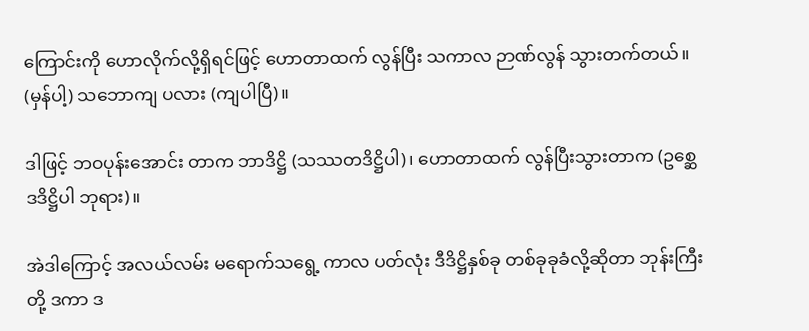ကြောင်းကို ဟောလိုက်လို့ရှိရင်ဖြင့် ဟောတာထက် လွန်ပြီး သကာလ ဉာဏ်လွန် သွားတက်တယ်။ (မှန်ပါ့) သဘောကျ ပလား (ကျပါပြီ)။

ဒါဖြင့် ဘဝပုန်းအောင်း တာက ဘာဒိဋ္ဌိ (သဿတဒိဋ္ဌိပါ)၊ ဟောတာထက် လွန်ပြီးသွားတာက (ဥစ္ဆေဒဒိဋ္ဌိပါ ဘုရား)။

အဲဒါကြောင့် အလယ်လမ်း မရောက်သရွေ့ ကာလ ပတ်လုံး ဒီဒိဋ္ဌိနှစ်ခု တစ်ခုခုခံလို့ဆိုတာ ဘုန်းကြီးတို့ ဒကာ ဒ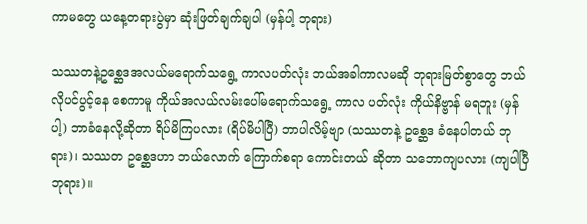ကာမတွေ ယနေ့တရားပွဲမှာ ဆုံးဖြတ်ချက်ချပါ (မှန်ပါ့ ဘုရား)

သဿတနဲ့ဥစ္ဆေဒအလယ်မရောက်သရွေ့ ကာလပတ်လုံး ဘယ်အခါကာလမဆို ဘုရားမြတ်စွာတွေ ဘယ်လိုပင်ပွင့်နေ စေကာမူ ကိုယ်အလယ်လမ်းပေါ်မရောက်သရွေ့ ကာလ ပတ်လုံး ကိုယ်နိဗ္ဗာန် မရဘူး (မှန်ပါ့) ဘာခံနေလို့ဆိုတာ ရိပ်မိကြပလား (ရိပ်မိပါပြီ) ဘာပါလိမ့်ဗျာ (သဿတနဲ့ ဥစ္ဆေဒ ခံနေပါတယ် ဘုရား)၊ သဿတ ဥစ္ဆေဒဟာ ဘယ်လောက် ကြောက်စရာ ကောင်းတယ် ဆိုတာ သဘောကျပလား (ကျပါပြီ ဘုရား)။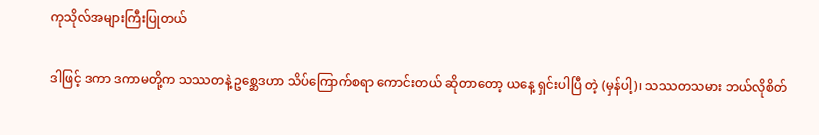ကုသိုလ်အများကြီးပြုတယ်

ဒါဖြင့် ဒကာ ဒကာမတို့က သဿတနဲ့ ဥစ္ဆေဒဟာ သိပ်ကြောက်စရာ ကောင်းတယ် ဆိုတာတော့ ယနေ့ ရှင်းပါပြီ တဲ့ (မှန်ပါ့)၊ သဿတသမား ဘယ်လိုစိတ်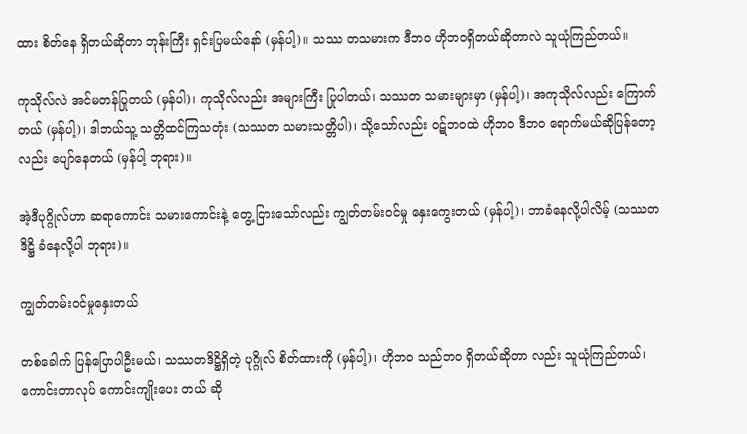ထား စိတ်နေ ရှိတယ်ဆိုတာ ဘုန်းကြီး ရှင်းပြမယ်နော် (မှန်ပါ့)။ သဿ တသမားက ဒီဘဝ ဟိုဘဝရှိတယ်ဆိုတာလဲ သူယုံကြည်တယ်။

ကုသိုလ်လဲ အင်မတန်ပြုတယ် (မှန်ပါ)၊ ကုသိုလ်လည်း အများကြီး ပြုပါတယ်၊ သဿတ သမားများမှာ (မှန်ပါ့)၊ အကုသိုလ်လည်း ကြောက်တယ် (မှန်ပါ့)၊ ဒါဘယ်သူ့ သတ္တိထင်ကြသတုံး (သဿတ သမားသတ္တိပါ)၊ သို့သော်လည်း ဝဋ်ဘဝထဲ ဟိုဘဝ ဒီဘဝ ရောက်မယ်ဆိုပြန်တော့လည်း ပျော်နေတယ် (မှန်ပါ့ ဘုရား)။

အဲ့ဒီပုဂ္ဂိုလ်ဟာ ဆရာကောင်း သမားကောင်းနဲ့ တွေ့ ငြားသော်လည်း ကျွတ်တမ်းဝင်မှု နှေးကွေးတယ် (မှန်ပါ့)၊ ဘာခံနေလို့ပါလိမ့် (သဿတဒိဋ္ဌိ ခံနေလို့ပါ ဘုရား)။

ကျွတ်တမ်းဝင်မှုနှေးတယ်

တစ်ခေါက် ပြန်ပြောပါဦးမယ်၊ သဿတဒိဋ္ဌိရှိတဲ့ ပုဂ္ဂိုလ် စိတ်ထားကို (မှန်ပါ့)၊ ဟိုဘဝ သည်ဘဝ ရှိတယ်ဆိုတာ လည်း သူယုံကြည်တယ်၊ ကောင်းတာလုပ် ကောင်းကျိုးပေး တယ် ဆို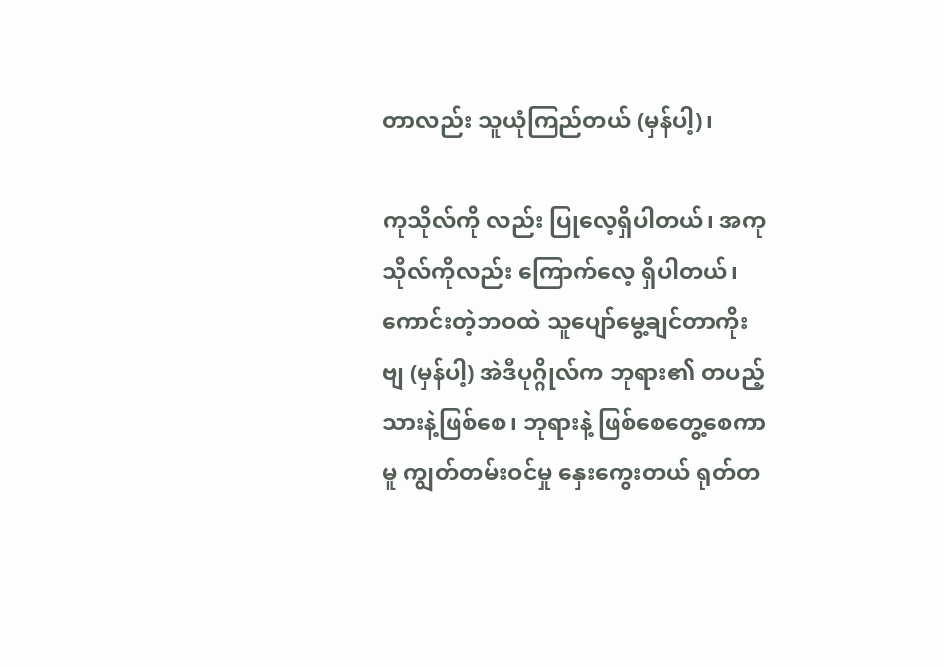တာလည်း သူယုံကြည်တယ် (မှန်ပါ့)၊

ကုသိုလ်ကို လည်း ပြုလေ့ရှိပါတယ်၊ အကုသိုလ်ကိုလည်း ကြောက်လေ့ ရှိပါတယ်၊ ကောင်းတဲ့ဘဝထဲ သူပျော်မွေ့ချင်တာကိုးဗျ (မှန်ပါ့) အဲဒီပုဂ္ဂိုလ်က ဘုရား၏ တပည့်သားနဲ့ဖြစ်စေ၊ ဘုရားနဲ့ ဖြစ်စေတွေ့စေကာမူ ကျွတ်တမ်းဝင်မှု နှေးကွေးတယ် ရုတ်တ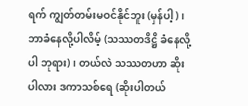ရက် ကျွတ်တမ်းမဝင်နိုင်ဘူး (မှန်ပါ့)၊ ဘာခံနေလို့ပါလိမ့် (သဿတဒိဋ္ဌိ ခံနေလို့ပါ ဘုရား)၊ တယ်လဲ သဿတဟာ ဆိုးပါလား ဒကာသစ်ရေ (ဆိုးပါတယ်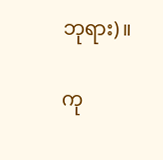ဘုရား)။

ကု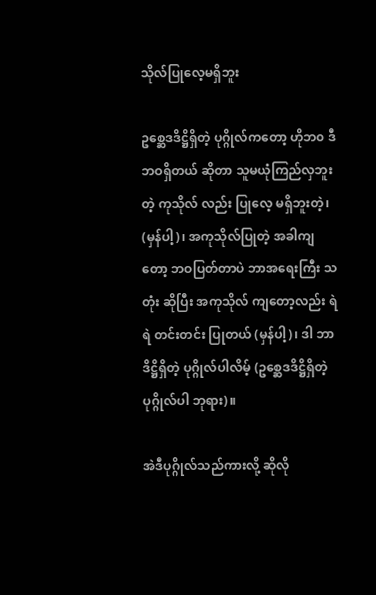သိုလ်ပြုလေ့မရှိဘူး

ဥစ္ဆေဒဒိဋ္ဌိရှိတဲ့ ပုဂ္ဂိုလ်ကတော့ ဟိုဘ၀ ဒီဘဝရှိတယ် ဆိုတာ သူမယုံကြည်လှဘူးတဲ့ ကုသိုလ် လည်း ပြုလေ့ မရှိဘူးတဲ့၊ (မှန်ပါ့)၊ အကုသိုလ်ပြုတဲ့ အခါကျတော့ ဘဝပြတ်တာပဲ ဘာအရေးကြီး သတုံး ဆိုပြီး အကုသိုလ် ကျတော့လည်း ရဲရဲ တင်းတင်း ပြုတယ် (မှန်ပါ့)၊ ဒါ ဘာဒိဋ္ဌိရှိတဲ့ ပုဂ္ဂိုလ်ပါလိမ့် (ဥစ္ဆေဒဒိဋ္ဌိရှိတဲ့ ပုဂ္ဂိုလ်ပါ ဘုရား)။

အဲဒီပုဂ္ဂိုလ်သည်ကားလို့ ဆိုလို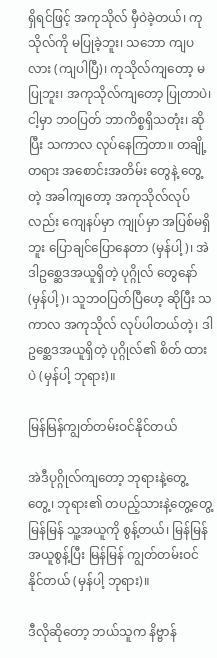ရှိရင်ဖြင့် အကုသိုလ် မှီဝဲခဲ့တယ်၊ ကုသိုလ်ကို မပြုခဲ့ဘူး၊ သဘော ကျပလား (ကျပါပြီ)၊ ကုသိုလ်ကျတော့ မပြုဘူး၊ အကုသိုလ်ကျတော့ ပြုတာပဲ၊ ငါ့မှာ ဘဝပြတ် ဘာကိစ္စရှိသတုံး၊ ဆိုပြီး သကာလ လုပ်နေကြတာ။ တချို့တရား အစောင်းအတိမ်း တွေနဲ့ တွေ့တဲ့ အခါကျတော့ အကုသိုလ်လုပ်လည်း ကျေနပ်မှာ ကျုပ်မှာ အပြစ်မရှိဘူး ပြောချင်ပြောနေတာ (မှန်ပါ့)၊ အဲဒါဥစ္ဆေဒအယူရှိတဲ့ ပုဂ္ဂိုလ် တွေနော် (မှန်ပါ့)၊ သူဘဝပြတ်ပြီဟေ့ ဆိုပြီး သကာလ အကုသိုလ် လုပ်ပါတယ်တဲ့၊ ဒါ ဥစ္ဆေဒအယူရှိတဲ့ ပုဂ္ဂိုလ်၏ စိတ် ထားပဲ (မှန်ပါ့ ဘုရား)။

မြန်မြန်ကျွတ်တမ်းဝင်နိုင်တယ်

အဲဒီပုဂ္ဂိုလ်ကျတော့ ဘုရားနဲ့တွေ့တွေ့၊ ဘုရား၏ တပည့်သားနဲ့တွေ့တွေ့မြန်မြန် သူ့အယူကို စွန့်တယ်၊ မြန်မြန် အယူစွန့်ပြီး မြန်မြန် ကျွတ်တမ်းဝင်နိုင်တယ် (မှန်ပါ့ ဘုရား)။

ဒီလိုဆိုတော့ ဘယ်သူက နိဗ္ဗာန်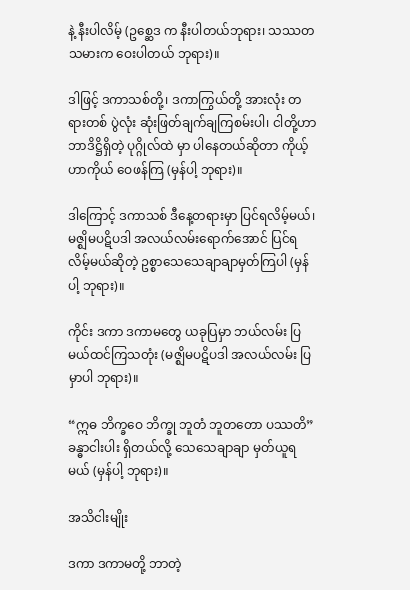နဲ့ နီးပါလိမ့် (ဥစ္ဆေဒ က နီးပါတယ်ဘုရား၊ သဿတသမားက ဝေးပါတယ် ဘုရား)။

ဒါဖြင့် ဒကာသစ်တို့၊ ဒကာကြွယ်တို့ အားလုံး တရားတစ် ပွဲလုံး ဆုံးဖြတ်ချက်ချကြစမ်းပါ၊ ငါတို့ဟာ ဘာဒိဋ္ဌိရှိတဲ့ ပုဂ္ဂိုလ်ထဲ မှာ ပါနေတယ်ဆိုတာ ကိုယ့်ဟာကိုယ် ဝေဖန်ကြ (မှန်ပါ့ ဘုရား)။

ဒါကြောင့် ဒကာသစ် ဒီနေ့တရားမှာ ပြင်ရလိမ့်မယ်၊ မဇ္ဈိမပဋိပဒါ အလယ်လမ်းရောက်အောင် ပြင်ရလိမ့်မယ်ဆိုတဲ့ ဥစ္စာသေသေချာချာမှတ်ကြပါ (မှန်ပါ့ ဘုရား)။

ကိုင်း ဒကာ ဒကာမတွေ ယခုပြမှာ ဘယ်လမ်း ပြမယ်ထင်ကြသတုံး (မဇ္ဈိမပဋိပဒါ အလယ်လမ်း ပြမှာပါ ဘုရား)။

“ဣဓ ဘိက္ခဝေ ဘိက္ခု ဘူတံ ဘူတတော ပဿတိ” ခန္ဓာငါးပါး ရှိတယ်လို့ သေသေချာချာ မှတ်ယူရမယ် (မှန်ပါ့ ဘုရား)။

အသိငါးမျိုး

ဒကာ ဒကာမတို့ ဘာတဲ့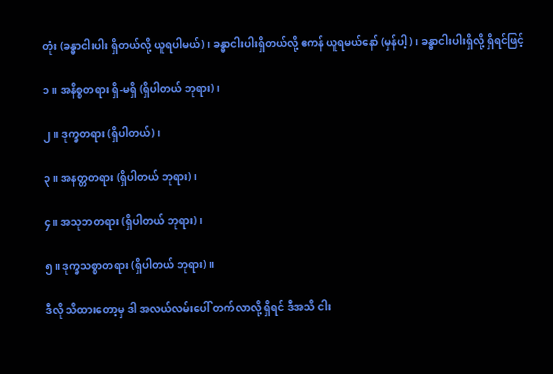တုံး (ခန္ဓာငါးပါး ရှိတယ်လို့ ယူရပါမယ်)၊ ခန္ဓာငါးပါးရှိတယ်လို့ ဧကန် ယူရမယ်နော် (မှန်ပါ့)၊ ခန္ဓာငါးပါးရှိလို့ ရှိရင်ဖြင့်

၁။ အနိစ္စတရား ရှိ-မရှိ (ရှိပါတယ် ဘုရား)၊

၂။ ဒုက္ခတရား (ရှိပါတယ်)၊

၃။ အနတ္တတရား (ရှိပါတယ် ဘုရား)၊

၄။ အသုဘတရား (ရှိပါတယ် ဘုရား)၊

၅။ ဒုက္ခသစ္စာတရား (ရှိပါတယ် ဘုရား)။

ဒီလို သိထားတော့မှ ဒါ အလယ်လမ်းပေါ် တက်လာလို့ ရှိရင် ဒီအသိ ငါး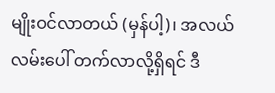မျိုးဝင်လာတယ် (မှန်ပါ့)၊ အလယ်လမ်းပေါ် တက်လာလို့ရှိရင် ဒီ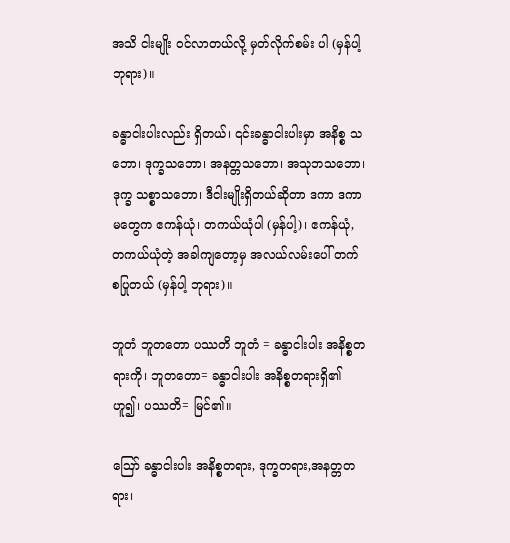အသိ ငါးမျိုး ဝင်လာတယ်လို့ မှတ်လိုက်စမ်း ပါ (မှန်ပါ့ ဘုရား)။

ခန္ဓာငါးပါးလည်း ရှိတယ်၊ ၎င်းခန္ဓာငါးပါးမှာ အနိစ္စ သဘော၊ ဒုက္ခသဘော၊ အနတ္တသဘော၊ အသုဘသဘော၊ ဒုက္ခ သစ္စာသဘော၊ ဒီငါးမျိုးရှိတယ်ဆိုတာ ဒကာ ဒကာမတွေက ဧကန်ယုံ၊ တကယ်ယုံပါ (မှန်ပါ့)၊ ဧကန်ယုံ, တကယ်ယုံတဲ့ အခါကျတော့မှ အလယ်လမ်းပေါ် တက်စပြုတယ် (မှန်ပါ့ ဘုရား)။

ဘူတံ ဘူတတော ပဿတိ ဘူတံ = ခန္ဓာငါးပါး အနိစ္စတရားကို၊ ဘူတတော= ခန္ဓာငါးပါး အနိစ္စတရားရှိ၏ဟူ၍၊ ပဿတိ= မြင်၏။

ဪ ခန္ဓာငါးပါး အနိစ္စတရား, ဒုက္ခတရား,အနတ္တတရား၊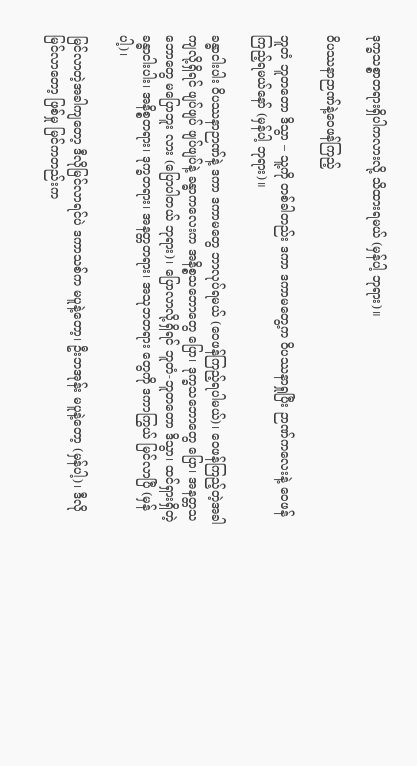ဒုက္ခသစ္စာတရားရှိပါကလားလို့ သိထားရမယ် (မှန်ပါ့ ဘုရား)။

ဝိပဿနာဉာဏ်နဲ့ဝေဖန်ကြည့်

ဘူတံ ဘူတတော ဒိသွာ – သူ့ကို တစ်ခါတည်း ဒကာ ဒကာမတွေ့က ဝိပဿနာရှုပြီး ဉာဏ်ကလေးနဲ့ ဝေဖန်ကြည့်ရမယ်နော် (မှန်ပါ့ ဘုရား)။

ခန္ဓာငါးပါး ဝိပဿနာဉာဏ်နဲ့ ဒကာ ဒကာမတွေ ဘာလုပ်ရမယ် (ဝေဖန်ကြည့်ရပါမယ်)၊ ဝေဖန်ကြည့်တဲ့အခါ ကျလို့ရှိရင် ဖျပ်ဖျပ် ဖျပ်ဖျပ်နဲ့ ခန္ဓာကလေးက အနိစ္စသဘောတွေ ပြော၊ ဒုက္ခသဘောတွေ ပြော၊ အနတ္တသဘောတွေ မပြောဘူး လား (ပြောပါတယ် ဘုရား)၊ ပြောလာလို့ရှိရင် ဘူတံ-ဘူတတော ဒိသွာ၊ ထင်ရှားရှိတဲ့ ခန္ဓာငါးပါး၊ အနိစ္စတရား၊ ဒုက္ခတရား၊ အနတ္တတရား၊ အသုဘတရား တွေကို ဒကာကြွယ် မြင်လာပြီ (မှန်ပါ့)၊

မြင်လာတဲ့အခါကျတော့ ဒီလိုမြင်လာရင်ပဲ ဒကာသစ်က မပူနဲ့တော့၊ ဦးဘအုန်း မပူနဲ့တော့ (မှန်ပါ့)၊ ဒီလိုမြင်လာတော့ ဖြစ်မှု မြင်ကတည်းက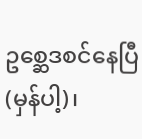ဥစ္ဆေဒစင်နေပြီ (မှန်ပါ့)၊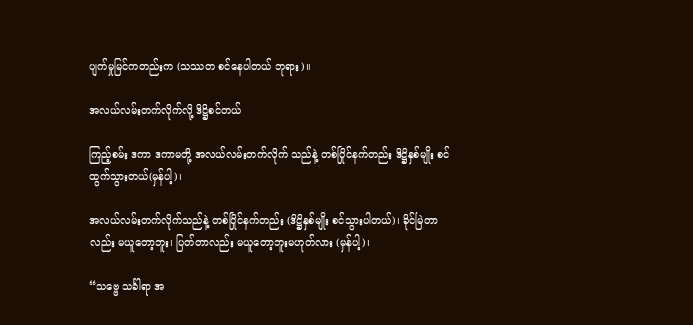ပျက်မှုမြင်ကတည်းက (သဿတ စင်နေပါတယ် ဘုရား)။

အလယ်လမ်းတက်လိုက်လို့ ဒိဋ္ဌိစင်တယ်

ကြည့်စမ်း ဒကာ ဒကာမတို့ အလယ်လမ်းတက်လိုက် သည်နဲ့ တစ်ပြိုင်နက်တည်း ဒိဋ္ဌိနှစ်မျိုး စင်ထွက်သွားတယ်(မှန်ပါ့)၊

အလယ်လမ်းတက်လိုက်သည်နဲ့ တစ်ပြိုင်နက်တည်း (ဒိဋ္ဌိနှစ်မျိုး စင်သွားပါတယ်)၊ ခိုင်မြဲတာလည်း မယူတော့ဘူး၊ ပြတ်တာလည်း မယူတော့ဘူးမဟုတ်လား (မှန်ပါ့)၊

“သဗ္ဗေ သင်္ခါရာ အ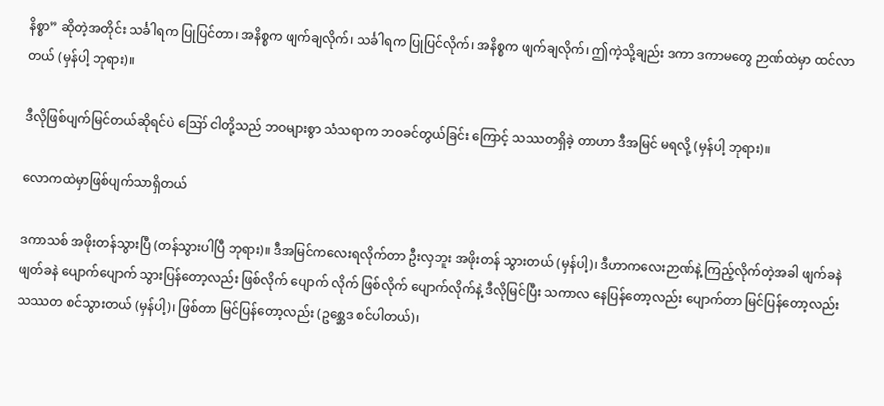နိစ္စာ” ဆိုတဲ့အတိုင်း သင်္ခါရက ပြုပြင်တာ၊ အနိစ္စက ဖျက်ချလိုက်၊ သင်္ခါရက ပြုပြင်လိုက်၊ အနိစ္စက ဖျက်ချလိုက်၊ ဤကဲ့သို့ချည်း ဒကာ ဒကာမတွေ ဉာဏ်ထဲမှာ ထင်လာတယ် (မှန်ပါ့ ဘုရား)။

ဒီလိုဖြစ်ပျက်မြင်တယ်ဆိုရင်ပဲ ဪ ငါတို့သည် ဘဝများစွာ သံသရာက ဘဝခင်တွယ်ခြင်း ကြောင့် သဿတရှိခဲ့ တာဟာ ဒီအမြင် မရလို့ (မှန်ပါ့ ဘုရား)။

လောကထဲမှာဖြစ်ပျက်သာရှိတယ်

ဒကာသစ် အဖိုးတန်သွားပြီ (တန်သွားပါပြီ ဘုရား)။ ဒီအမြင်ကလေးရလိုက်တာ ဦးလှဘူး အဖိုးတန် သွားတယ် (မှန်ပါ့)၊ ဒီဟာကလေးဉာဏ်နဲ့ ကြည့်လိုက်တဲ့အခါ ဖျက်ခနဲ ဖျတ်ခနဲ ပျောက်ပျောက် သွားပြန်တော့လည်း ဖြစ်လိုက် ပျောက် လိုက် ဖြစ်လိုက် ပျောက်လိုက်နဲ့ ဒီလိုမြင်ပြီး သကာလ နေပြန်တော့လည်း ပျောက်တာ မြင်ပြန်တော့လည်း သဿတ စင်သွားတယ် (မှန်ပါ့)၊ ဖြစ်တာ မြင်ပြန်တော့လည်း (ဥစ္ဆေဒ စင်ပါတယ်)၊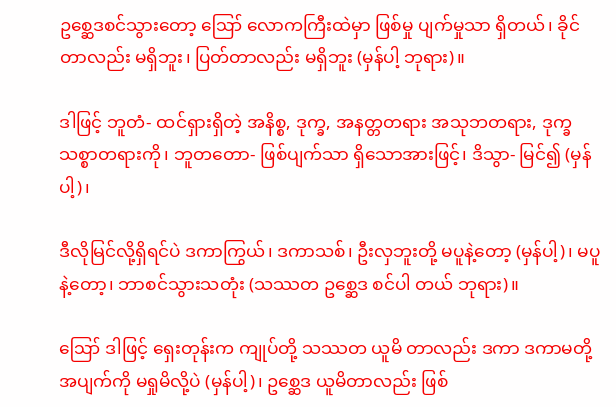ဥစ္ဆေဒစင်သွားတော့ ဪ လောကကြီးထဲမှာ ဖြစ်မှု ပျက်မှုသာ ရှိတယ်၊ ခိုင်တာလည်း မရှိဘူး၊ ပြတ်တာလည်း မရှိဘူး (မှန်ပါ့ ဘုရား)။

ဒါဖြင့် ဘူတံ- ထင်ရှားရှိတဲ့ အနိစ္စ, ဒုက္ခ, အနတ္တတရား အသုဘတရား, ဒုက္ခသစ္စာတရားကို၊ ဘူတတော- ဖြစ်ပျက်သာ ရှိသောအားဖြင့်၊ ဒိသွာ- မြင်၍ (မှန်ပါ့)၊

ဒီလိုမြင်လို့ရှိရင်ပဲ ဒကာကြွယ်၊ ဒကာသစ်၊ ဦးလှဘူးတို့ မပူနဲ့တော့ (မှန်ပါ့)၊ မပူနဲ့တော့၊ ဘာစင်သွားသတုံး (သဿတ ဥစ္ဆေဒ စင်ပါ တယ် ဘုရား)။

ဪ ဒါဖြင့် ရှေးတုန်းက ကျုပ်တို့ သဿတ ယူမိ တာလည်း ဒကာ ဒကာမတို့ အပျက်ကို မရှုမိလို့ပဲ (မှန်ပါ့)၊ ဥစ္ဆေဒ ယူမိတာလည်း ဖြစ်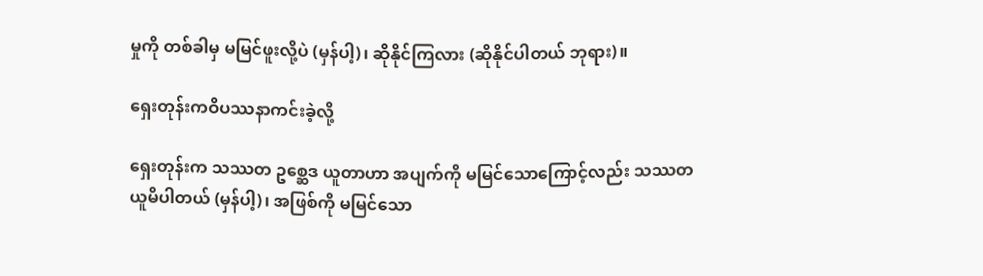မှုကို တစ်ခါမှ မမြင်ဖူးလို့ပဲ (မှန်ပါ့)၊ ဆိုနိုင်ကြလား (ဆိုနိုင်ပါတယ် ဘုရား)။

ရှေးတုန်းကဝိပဿနာကင်းခဲ့လို့

ရှေးတုန်းက သဿတ ဥစ္ဆေဒ ယူတာဟာ အပျက်ကို မမြင်သောကြောင့်လည်း သဿတ ယူမိပါတယ် (မှန်ပါ့)၊ အဖြစ်ကို မမြင်သော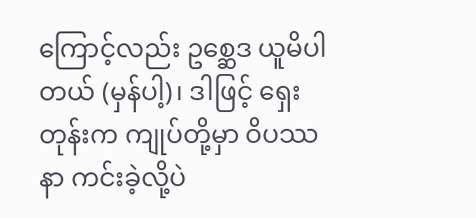ကြောင့်လည်း ဥစ္ဆေဒ ယူမိပါတယ် (မှန်ပါ့)၊ ဒါဖြင့် ရှေးတုန်းက ကျုပ်တို့မှာ ဝိပဿနာ ကင်းခဲ့လို့ပဲ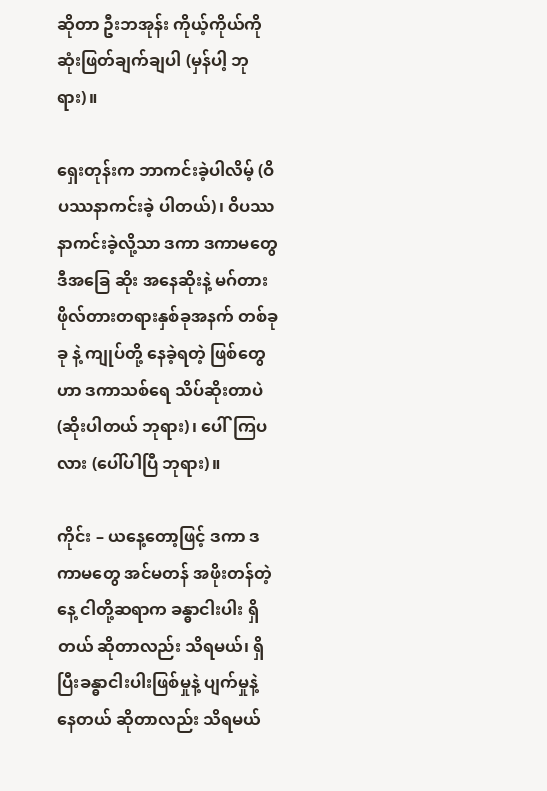ဆိုတာ ဦးဘအုန်း ကိုယ့်ကိုယ်ကို ဆုံးဖြတ်ချက်ချပါ (မှန်ပါ့ ဘုရား)။

ရှေးတုန်းက ဘာကင်းခဲ့ပါလိမ့် (ဝိပဿနာကင်းခဲ့ ပါတယ်)၊ ဝိပဿနာကင်းခဲ့လို့သာ ဒကာ ဒကာမတွေ ဒီအခြေ ဆိုး အနေဆိုးနဲ့ မဂ်တား ဖိုလ်တားတရားနှစ်ခုအနက် တစ်ခုခု နဲ့ ကျုပ်တို့ နေခဲ့ရတဲ့ ဖြစ်တွေဟာ ဒကာသစ်ရေ သိပ်ဆိုးတာပဲ (ဆိုးပါတယ် ဘုရား)၊ ပေါ်ကြပလား (ပေါ်ပါပြီ ဘုရား)။

ကိုင်း – ယနေ့တော့ဖြင့် ဒကာ ဒကာမတွေ အင်မတန် အဖိုးတန်တဲ့နေ့ ငါတို့ဆရာက ခန္ဓာငါးပါး ရှိတယ် ဆိုတာလည်း သိရမယ်၊ ရှိပြီးခန္ဓာငါးပါးဖြစ်မှုနဲ့ ပျက်မှုနဲ့ နေတယ် ဆိုတာလည်း သိရမယ်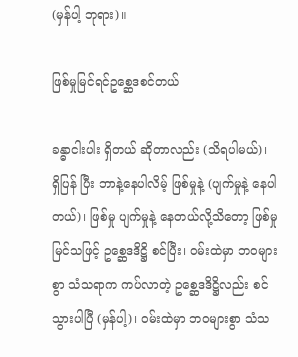(မှန်ပါ့ ဘုရား)။

ဖြစ်မှုမြင်ရင်ဥစ္ဆေဒစင်တယ်

ခန္ဓာငါးပါး ရှိတယ် ဆိုတာလည်း (သိရပါမယ်)၊ ရှိပြန် ပြီး ဘာနဲ့နေပါလိမ့် ဖြစ်မှုနဲ့ (ပျက်မှုနဲ့ နေပါတယ်)၊ ဖြစ်မှု ပျက်မှုနဲ့ နေတယ်လို့သိတော့ ဖြစ်မှုမြင်သဖြင့် ဥစ္ဆေဒဒိဋ္ဌိ စင်ပြီး၊ ဝမ်းထဲမှာ ဘဝများစွာ သံသရာက ကပ်လာတဲ့ ဥစ္ဆေဒဒိဋ္ဌိလည်း စင်သွားပါပြီ (မှန်ပါ့)၊ ဝမ်းထဲမှာ ဘဝများစွာ သံသ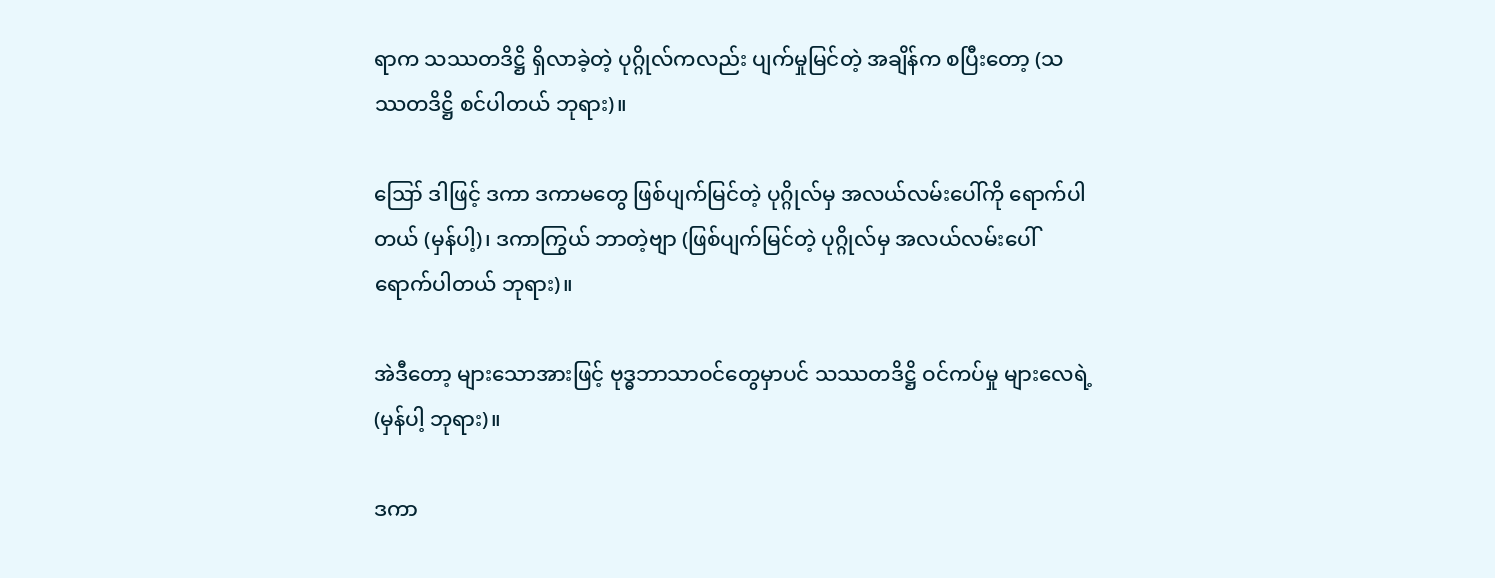ရာက သဿတဒိဋ္ဌိ ရှိလာခဲ့တဲ့ ပုဂ္ဂိုလ်ကလည်း ပျက်မှုမြင်တဲ့ အချိန်က စပြီးတော့ (သဿတဒိဋ္ဌိ စင်ပါတယ် ဘုရား)။

ဪ ဒါဖြင့် ဒကာ ဒကာမတွေ ဖြစ်ပျက်မြင်တဲ့ ပုဂ္ဂိုလ်မှ အလယ်လမ်းပေါ်ကို ရောက်ပါတယ် (မှန်ပါ့)၊ ဒကာကြွယ် ဘာတဲ့ဗျာ (ဖြစ်ပျက်မြင်တဲ့ ပုဂ္ဂိုလ်မှ အလယ်လမ်းပေါ် ရောက်ပါတယ် ဘုရား)။

အဲဒီတော့ များသောအားဖြင့် ဗုဒ္ဓဘာသာဝင်တွေမှာပင် သဿတဒိဋ္ဌိ ဝင်ကပ်မှု များလေရဲ့ (မှန်ပါ့ ဘုရား)။

ဒကာ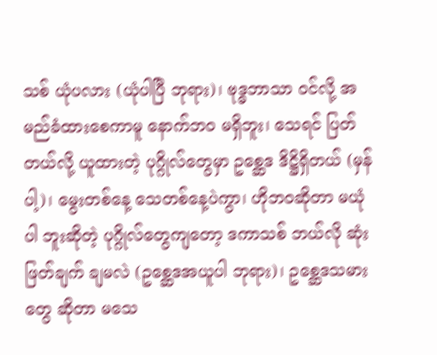သစ် ယုံပလား (ယုံပါပြီ ဘုရား)၊ ဗုဒ္ဓဘာသာ ဝင်လို့ အမည်ခံထားစေကာမူ နောက်ဘဝ မရှိဘူး၊ သေရင် ပြတ်တယ်လို့ ယူထားတဲ့ ပုဂ္ဂိုလ်တွေမှာ ဥစ္ဆေဒ ဒိဋ္ဌိရှိတယ် (မှန်ပါ့)၊ မွေးတစ်နေ့ သေတစ်နေ့ပဲကွာ၊ ဟိုဘဝဆိုတာ မယုံပါ ဘူးဆိုတဲ့ ပုဂ္ဂိုလ်တွေကျတော့ ဒကာသစ် ဘယ်လို ဆုံးဖြတ်ချက် ချမလဲ (ဥစ္ဆေဒအယူပါ ဘုရား)၊ ဥစ္ဆေဒသမားတွေ ဆိုတာ မသေ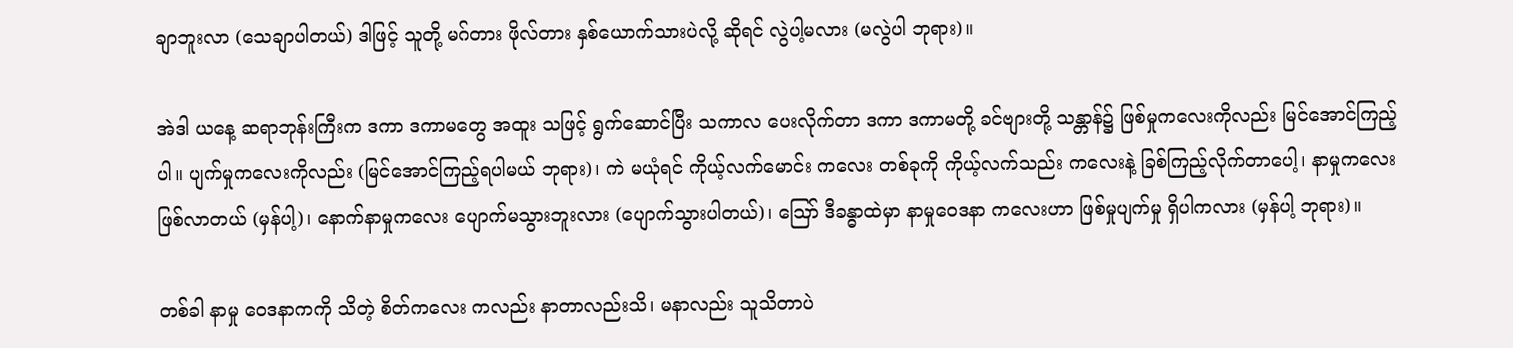ချာဘူးလာ (သေချာပါတယ်) ဒါဖြင့် သူတို့ မဂ်တား ဖိုလ်တား နှစ်ယောက်သားပဲလို့ ဆိုရင် လွဲပါ့မလား (မလွဲပါ ဘုရား)။

အဲဒါ ယနေ့ ဆရာဘုန်းကြီးက ဒကာ ဒကာမတွေ အထူး သဖြင့် ရွက်ဆောင်ပြီး သကာလ ပေးလိုက်တာ ဒကာ ဒကာမတို့ ခင်ဗျားတို့ သန္တာန်၌ ဖြစ်မှုကလေးကိုလည်း မြင်အောင်ကြည့်ပါ။ ပျက်မှုကလေးကိုလည်း (မြင်အောင်ကြည့်ရပါမယ် ဘုရား)၊ ကဲ မယုံရင် ကိုယ့်လက်မောင်း ကလေး တစ်ခုကို ကိုယ့်လက်သည်း ကလေးနဲ့ ခြစ်ကြည့်လိုက်တာပေါ့၊ နာမှုကလေးဖြစ်လာတယ် (မှန်ပါ့)၊ နောက်နာမှုကလေး ပျောက်မသွားဘူးလား (ပျောက်သွားပါတယ်)၊ ဪ ဒီခန္ဓာထဲမှာ နာမှုဝေဒနာ ကလေးဟာ ဖြစ်မှုပျက်မှု ရှိပါကလား (မှန်ပါ့ ဘုရား)။

တစ်ခါ နာမှု ဝေဒနာကကို သိတဲ့ စိတ်ကလေး ကလည်း နာတာလည်းသိ၊ မနာလည်း သူသိတာပဲ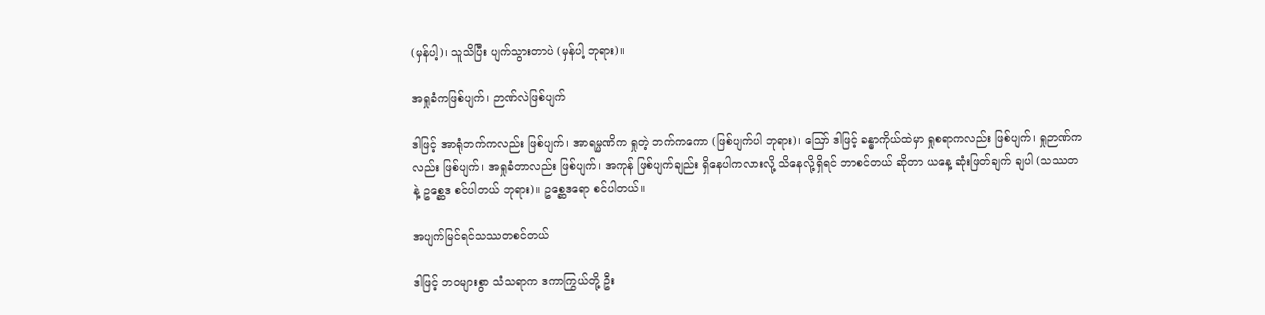(မှန်ပါ့)၊ သူသိပြီး ပျက်သွားတာပဲ (မှန်ပါ့ ဘုရား)။

အရှုခံကဖြစ်ပျက်၊ ဉာဏ်လဲဖြစ်ပျက်

ဒါဖြင့် အာရုံဘက်ကလည်း ဖြစ်ပျက်၊ အာရမ္မဏိက ရှုတဲ့ ဘက်ကကော (ဖြစ်ပျက်ပါ ဘုရား)၊ ဪ ဒါဖြင့် ခန္ဓာကိုယ်ထဲမှာ ရှုစရာကလည်း ဖြစ်ပျက်၊ ရှုဉာဏ်ကလည်း ဖြစ်ပျက်၊ အရှုခံတာလည်း ဖြစ်ပျက်၊ အကုန် ဖြစ်ပျက်ချည်း ရှိနေပါကလားလို့ သိနေလို့ရှိရင် ဘာစင်တယ် ဆိုတာ ယနေ့ ဆုံးဖြတ်ချက် ချပါ (သဿတနဲ့ ဥစ္ဆေဒ စင်ပါတယ် ဘုရား)။ ဥစ္ဆေဒရော စင်ပါတယ်။

အပျက်မြင်ရင်သဿတစင်တယ်

ဒါဖြင့် ဘဝများစွာ သံသရာက ဒကာကြွယ်တို့ ဦး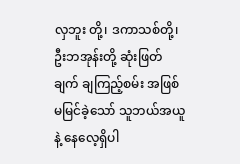လှဘူး တို့၊ ဒကာသစ်တို့၊ ဦးဘအုန်းတို့ ဆုံးဖြတ်ချက် ချကြည့်စမ်း အဖြစ် မမြင်ခဲ့သော် သူဘယ်အယူနဲ့ နေလေ့ရှိပါ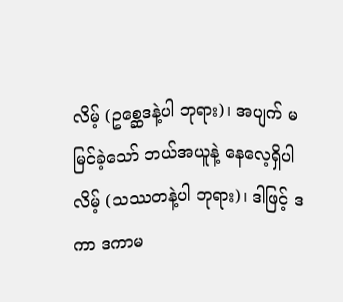လိမ့် (ဥစ္ဆေဒနဲ့ပါ ဘုရား)၊ အပျက် မမြင်ခဲ့သော် ဘယ်အယူနဲ့ နေလေ့ရှိပါလိမ့် (သဿတနဲ့ပါ ဘုရား)၊ ဒါဖြင့် ဒကာ ဒကာမ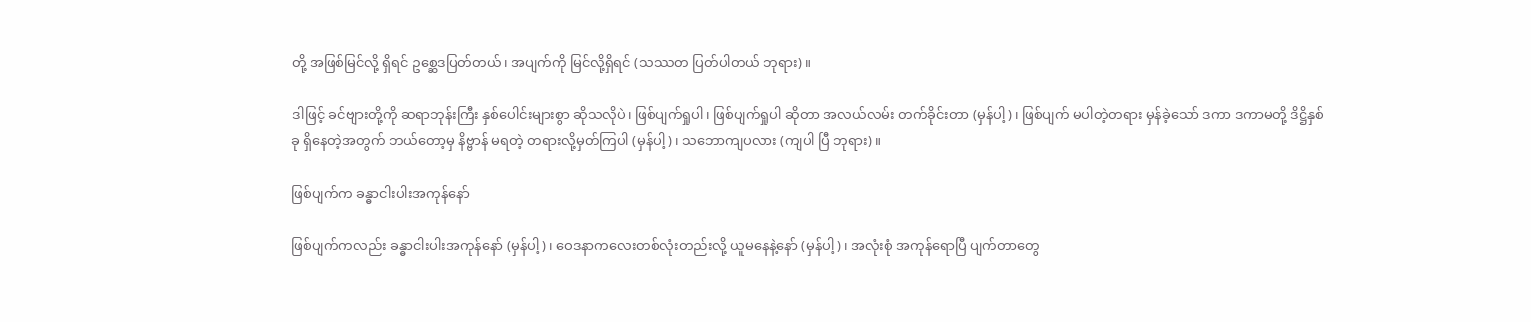တို့ အဖြစ်မြင်လို့ ရှိရင် ဥစ္ဆေဒပြတ်တယ်၊ အပျက်ကို မြင်လို့ရှိရင် (သဿတ ပြတ်ပါတယ် ဘုရား)။

ဒါဖြင့် ခင်ဗျားတို့ကို ဆရာဘုန်းကြီး နှစ်ပေါင်းများစွာ ဆိုသလိုပဲ၊ ဖြစ်ပျက်ရှုပါ၊ ဖြစ်ပျက်ရှုပါ ဆိုတာ အလယ်လမ်း တက်ခိုင်းတာ (မှန်ပါ့)၊ ဖြစ်ပျက် မပါတဲ့တရား မှန်ခဲ့သော် ဒကာ ဒကာမတို့ ဒိဋ္ဌိနှစ်ခု ရှိနေတဲ့အတွက် ဘယ်တော့မှ နိဗ္ဗာန် မရတဲ့ တရားလို့မှတ်ကြပါ (မှန်ပါ့)၊ သဘောကျပလား (ကျပါ ပြီ ဘုရား)။

ဖြစ်ပျက်က ခန္ဓာငါးပါးအကုန်နော်

ဖြစ်ပျက်ကလည်း ခန္ဓာငါးပါးအကုန်နော် (မှန်ပါ့)၊ ဝေဒနာကလေးတစ်လုံးတည်းလို့ ယူမနေနဲ့နော် (မှန်ပါ့)၊ အလုံးစုံ အကုန်ရောပြီ ပျက်တာတွေ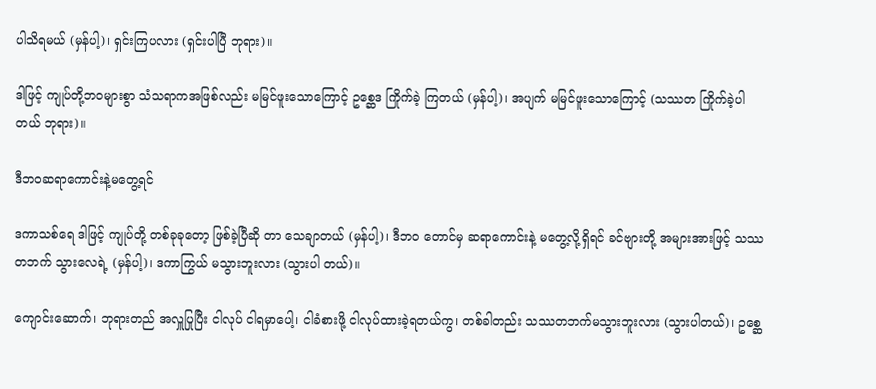ပါသိရမယ် (မှန်ပါ့)၊ ရှင်းကြပလား (ရှင်းပါပြီ ဘုရား)။

ဒါဖြင့် ကျုပ်တို့ဘဝများစွာ သံသရာကအဖြစ်လည်း မမြင်ဖူးသောကြောင့် ဥစ္ဆေဒ ကြိုက်ခဲ့ ကြတယ် (မှန်ပါ့)၊ အပျက် မမြင်ဖူးသောကြောင့် (သဿတ ကြိုက်ခဲ့ပါတယ် ဘုရား)။

ဒီဘဝဆရာကောင်းနဲ့မတွေ့ရင်

ဒကာသစ်ရေ ဒါဖြင့် ကျုပ်တို့ တစ်ခုခုတော့ ဖြစ်ခဲ့ပြီဆို တာ သေချာတယ် (မှန်ပါ့)၊ ဒီဘဝ တောင်မှ ဆရာကောင်းနဲ့ မတွေ့လို့ရှိရင် ခင်ဗျားတို့ အများအားဖြင့် သဿတဘက် သွားလေရဲ့ (မှန်ပါ့)၊ ဒကာကြွယ် မသွားဘူးလား (သွားပါ တယ်)။

ကျောင်းဆောက်၊ ဘုရားတည် အလှူပြုပြီး ငါလုပ် ငါရမှာပေါ့၊ ငါခံစားဖို့ ငါလုပ်ထားခဲ့ရတယ်ကွ၊ တစ်ခါတည်း သဿတဘက်မသွားဘူးလား (သွားပါတယ်)၊ ဥစ္ဆေ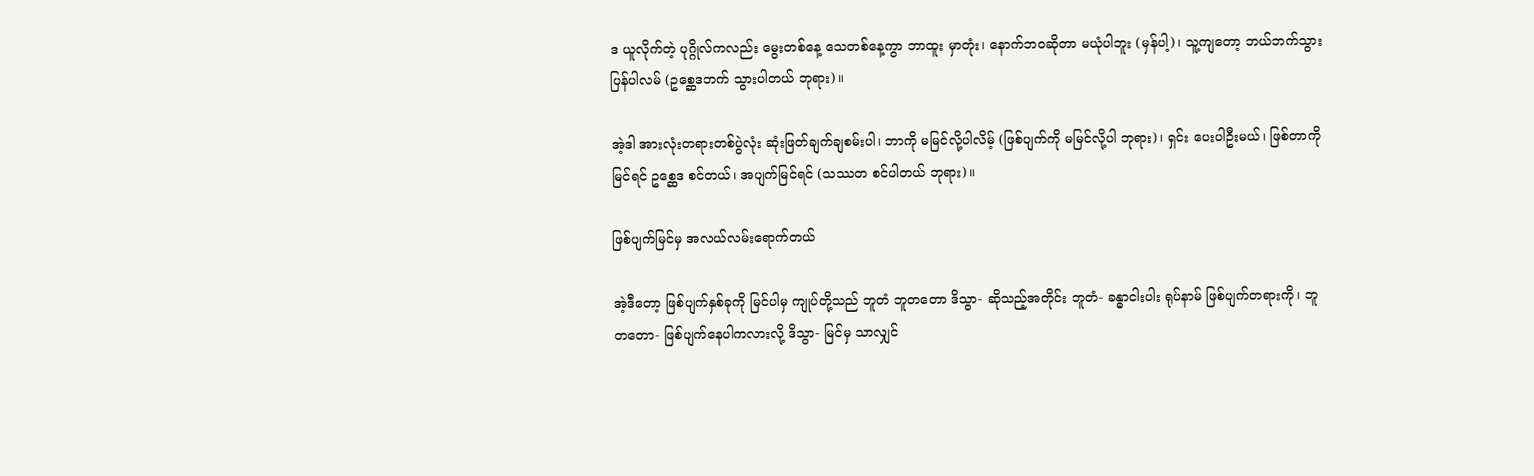ဒ ယူလိုက်တဲ့ ပုဂ္ဂိုလ်ကလည်း မွေးတစ်နေ့ သေတစ်နေ့ကွာ ဘာထူး မှာတုံး၊ နောက်ဘဝဆိုတာ မယုံပါဘူး (မှန်ပါ့)၊ သူ့ကျတော့ ဘယ်ဘက်သွားပြန်ပါလမ် (ဥစ္ဆေဒဘက် သွားပါတယ် ဘုရား)။

အဲ့ဒါ အားလုံးတရားတစ်ပွဲလုံး ဆုံးဖြတ်ချက်ချစမ်းပါ၊ ဘာကို မမြင်လို့ပါလိမ့် (ဖြစ်ပျက်ကို မမြင်လို့ပါ ဘုရား)၊ ရှင်း ပေးပါဦးမယ်၊ ဖြစ်တာကို မြင်ရင် ဥစ္ဆေဒ စင်တယ်၊ အပျက်မြင်ရင် (သဿတ စင်ပါတယ် ဘုရား)။

ဖြစ်ပျက်မြင်မှ အလယ်လမ်းရောက်တယ်

အဲ့ဒီတော့ ဖြစ်ပျက်နှစ်ခုကို မြင်ပါမှ ကျုပ်တို့သည် ဘူတံ ဘူတတော ဒိသွာ- ဆိုသည့်အတိုင်း ဘူတံ- ခန္ဓာငါးပါး ရုပ်နာမ် ဖြစ်ပျက်တရားကို၊ ဘူတတော- ဖြစ်ပျက်နေပါကလားလို့ ဒိသွာ- မြင်မှ သာလျှင်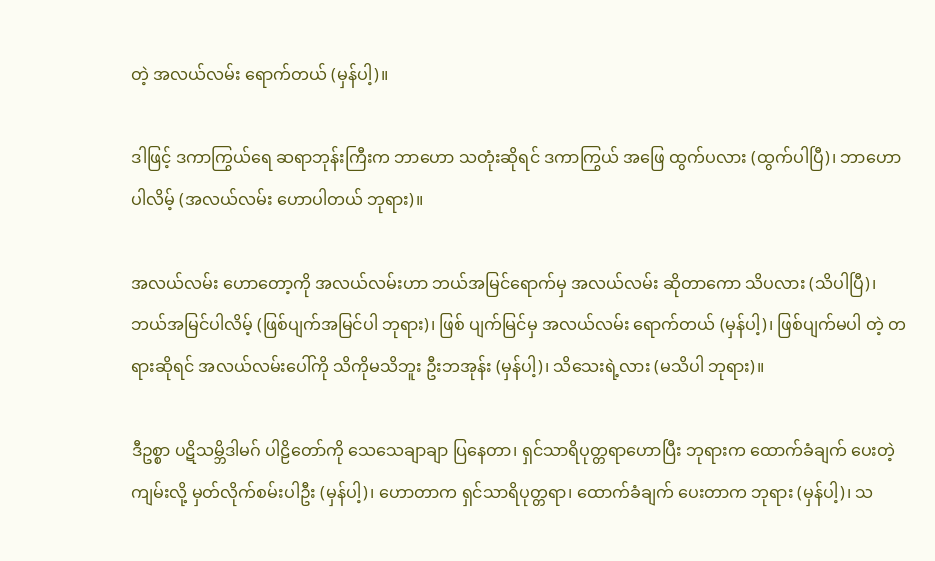တဲ့ အလယ်လမ်း ရောက်တယ် (မှန်ပါ့)။

ဒါဖြင့် ဒကာကြွယ်ရေ ဆရာဘုန်းကြီးက ဘာဟော သတုံးဆိုရင် ဒကာကြွယ် အဖြေ ထွက်ပလား (ထွက်ပါပြီ)၊ ဘာဟောပါလိမ့် (အလယ်လမ်း ဟောပါတယ် ဘုရား)။

အလယ်လမ်း ဟောတော့ကို အလယ်လမ်းဟာ ဘယ်အမြင်ရောက်မှ အလယ်လမ်း ဆိုတာကော သိပလား (သိပါပြီ)၊ ဘယ်အမြင်ပါလိမ့် (ဖြစ်ပျက်အမြင်ပါ ဘုရား)၊ ဖြစ် ပျက်မြင်မှ အလယ်လမ်း ရောက်တယ် (မှန်ပါ့)၊ ဖြစ်ပျက်မပါ တဲ့ တရားဆိုရင် အလယ်လမ်းပေါ်ကို သိကိုမသိဘူး ဦးဘအုန်း (မှန်ပါ့)၊ သိသေးရဲ့လား (မသိပါ ဘုရား)။

ဒီဥစ္စာ ပဋိသမ္ဘိဒါမဂ် ပါဠိတော်ကို သေသေချာချာ ပြနေတာ၊ ရှင်သာရိပုတ္တရာဟောပြီး ဘုရားက ထောက်ခံချက် ပေးတဲ့ကျမ်းလို့ မှတ်လိုက်စမ်းပါဦး (မှန်ပါ့)၊ ဟောတာက ရှင်သာရိပုတ္တရာ၊ ထောက်ခံချက် ပေးတာက ဘုရား (မှန်ပါ့)၊ သ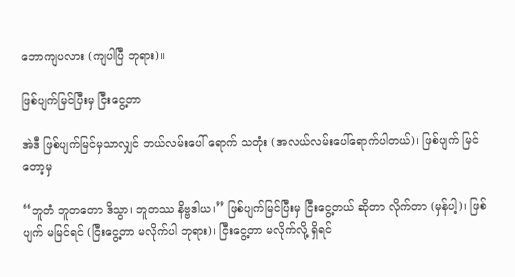ဘောကျပလား (ကျပါပြီ ဘုရား)။

ဖြစ်ပျက်မြင်ပြီးမှ ငြီးငွေ့တာ

အဲဒီ ဖြစ်ပျက်မြင်မှသာလျှင် ဘယ်လမ်းပေါ် ရောက် သတုံး (အလယ်လမ်းပေါ်ရောက်ပါတယ်)၊ ဖြစ်ပျက် မြင်တော့မှ

‘‘ဘူတံ ဘူတတော ဒိသွာ၊ ဘူတဿ နိဗ္ဗဒါယ၊’’ ဖြစ်ပျက်မြင်ပြီးမှ ငြီးငွေ့တယ် ဆိုတာ လိုက်တာ (မှန်ပါ့)၊ ဖြစ်ပျက် မမြင်ရင် (ငြီးငွေ့တာ မလိုက်ပါ ဘုရား)၊ ငြီးငွေ့တာ မလိုက်လို့ ရှိရင်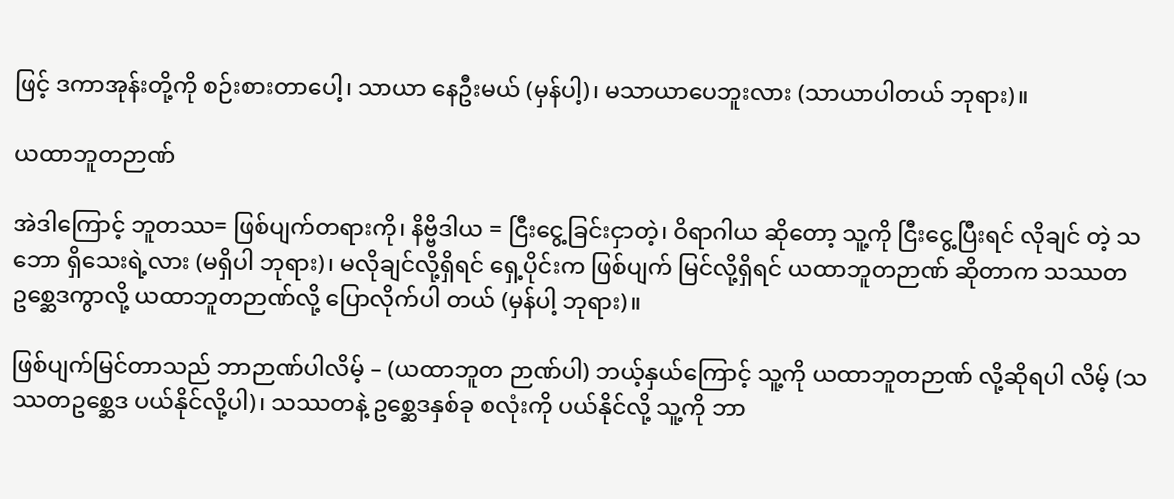ဖြင့် ဒကာအုန်းတို့ကို စဉ်းစားတာပေါ့၊ သာယာ နေဦးမယ် (မှန်ပါ့)၊ မသာယာပေဘူးလား (သာယာပါတယ် ဘုရား)။

ယထာဘူတဉာဏ်

အဲဒါကြောင့် ဘူတဿ= ဖြစ်ပျက်တရားကို၊ နိဗ္ဗိဒါယ = ငြီးငွေ့ခြင်းငှာတဲ့၊ ဝိရာဂါယ ဆိုတော့ သူ့ကို ငြီးငွေ့ပြီးရင် လိုချင် တဲ့ သဘော ရှိသေးရဲ့လား (မရှိပါ ဘုရား)၊ မလိုချင်လို့ရှိရင် ရှေ့ပိုင်းက ဖြစ်ပျက် မြင်လို့ရှိရင် ယထာဘူတဉာဏ် ဆိုတာက သဿတ ဥစ္ဆေဒကွာလို့ ယထာဘူတဉာဏ်လို့ ပြောလိုက်ပါ တယ် (မှန်ပါ့ ဘုရား)။

ဖြစ်ပျက်မြင်တာသည် ဘာဉာဏ်ပါလိမ့် – (ယထာဘူတ ဉာဏ်ပါ) ဘယ့်နှယ်ကြောင့် သူ့ကို ယထာဘူတဉာဏ် လို့ဆိုရပါ လိမ့် (သဿတဥစ္ဆေဒ ပယ်နိုင်လို့ပါ)၊ သဿတနဲ့ ဥစ္ဆေဒနှစ်ခု စလုံးကို ပယ်နိုင်လို့ သူ့ကို ဘာ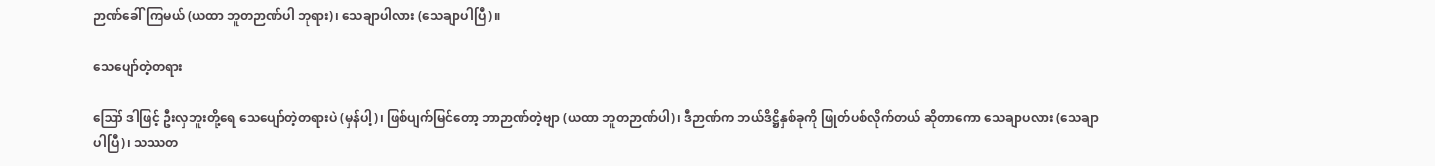ဉာဏ်ခေါ်ကြမယ် (ယထာ ဘူတဉာဏ်ပါ ဘုရား)၊ သေချာပါလား (သေချာပါပြီ)။

သေပျော်တဲ့တရား

ဪ ဒါဖြင့် ဦးလှဘူးတို့ရေ သေပျော်တဲ့တရားပဲ (မှန်ပါ့)၊ ဖြစ်ပျက်မြင်တော့ ဘာဉာဏ်တဲ့ဗျာ (ယထာ ဘူတဉာဏ်ပါ)၊ ဒီဉာဏ်က ဘယ်ဒိဋ္ဌိနှစ်ခုကို ဖြုတ်ပစ်လိုက်တယ် ဆိုတာကော သေချာပလား (သေချာပါပြီ)၊ သဿတ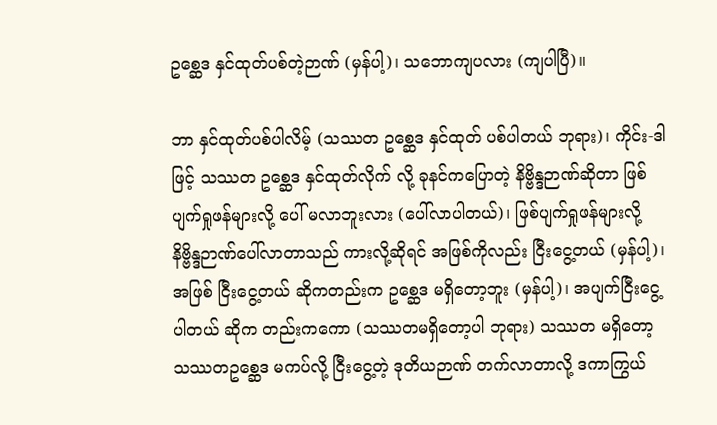ဥစ္ဆေဒ နှင်ထုတ်ပစ်တဲ့ဉာဏ် (မှန်ပါ့)၊ သဘောကျပလား (ကျပါပြီ)။

ဘာ နှင်ထုတ်ပစ်ပါလိမ့် (သဿတ ဥစ္ဆေဒ နှင်ထုတ် ပစ်ပါတယ် ဘုရား)၊ ကိုင်း-ဒါဖြင့် သဿတ ဥစ္ဆေဒ နှင်ထုတ်လိုက် လို့ ခုနင်ကပြောတဲ့ နိဗ္ဗိန္ဒဉာဏ်ဆိုတာ ဖြစ်ပျက်ရှုဖန်များလို့ ပေါ် မလာဘူးလား (ပေါ်လာပါတယ်)၊ ဖြစ်ပျက်ရှုဖန်များလို့ နိဗ္ဗိန္ဒဉာဏ်ပေါ်လာတာသည် ကားလို့ဆိုရင် အဖြစ်ကိုလည်း ငြီးငွေ့တယ် (မှန်ပါ့)၊ အဖြစ် ငြီးငွေ့တယ် ဆိုကတည်းက ဥစ္ဆေဒ မရှိတော့ဘူး (မှန်ပါ့)၊ အပျက်ငြီးငွေ့ ပါတယ် ဆိုက တည်းကကော (သဿတမရှိတော့ပါ ဘုရား) သဿတ မရှိတော့ သဿတဥစ္ဆေဒ မကပ်လို့ ငြီးငွေ့တဲ့ ဒုတိယဉာဏ် တက်လာတာလို့ ဒကာကြွယ်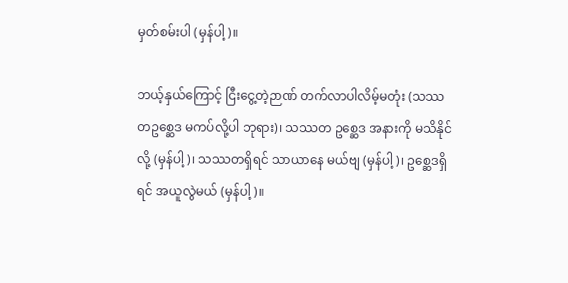မှတ်စမ်းပါ (မှန်ပါ့)။

ဘယ့်နှယ်ကြောင့် ငြီးငွေ့တဲ့ဉာဏ် တက်လာပါလိမ့်မတုံး (သဿတဥစ္ဆေဒ မကပ်လို့ပါ ဘုရား)၊ သဿတ ဥစ္ဆေဒ အနားကို မသိနိုင်လို့ (မှန်ပါ့)၊ သဿတရှိရင် သာယာနေ မယ်ဗျ (မှန်ပါ့)၊ ဥစ္ဆေဒရှိရင် အယူလွဲမယ် (မှန်ပါ့)။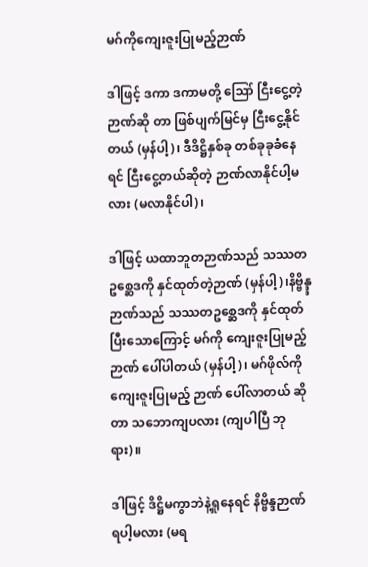မဂ်ကိုကျေးဇူးပြုမည့်ဉာဏ်

ဒါဖြင့် ဒကာ ဒကာမတို့ ဪ ငြီးငွေ့တဲ့ဉာဏ်ဆို တာ ဖြစ်ပျက်မြင်မှ ငြီးငွေ့နိုင်တယ် (မှန်ပါ့)၊ ဒီဒိဋ္ဌိနှစ်ခု တစ်ခုခုခံနေရင် ငြီးငွေ့တယ်ဆိုတဲ့ ဉာဏ်လာနိုင်ပါ့မလား (မလာနိုင်ပါ)၊

ဒါဖြင့် ယထာဘူတဉာဏ်သည် သဿတဥစ္ဆေဒကို နှင်ထုတ်တဲ့ဉာဏ် (မှန်ပါ့)၊နိဗ္ဗိန္ဒ္ဒဉာဏ်သည် သဿတဥစ္ဆေဒကို နှင်ထုတ်ပြီးသောကြောင့် မဂ်ကို ကျေးဇူးပြုမည့်ဉာဏ် ပေါ်ပါတယ် (မှန်ပါ့)၊ မဂ်ဖိုလ်ကို ကျေးဇူးပြုမည့် ဉာဏ် ပေါ်လာတယ် ဆိုတာ သဘောကျပလား (ကျပါပြီ ဘုရား)။

ဒါဖြင့် ဒိဋ္ဌိမကွာဘဲနဲ့ရှုနေရင် နိဗ္ဗိန္ဒဉာဏ် ရပါ့မလား (မရ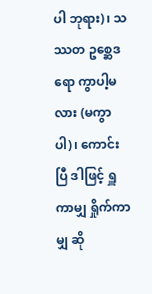ပါ ဘုရား)၊ သဿတ ဥစ္ဆေဒရော ကွာပါ့မလား (မကွာပါ)၊ ကောင်းပြီ ဒါဖြင့် ရှူကာမျှ ရှိုက်ကာမျှ ဆို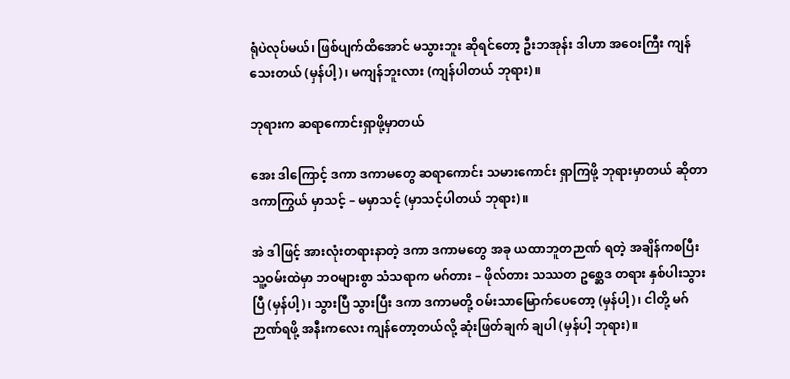ရုံပဲလုပ်မယ်၊ ဖြစ်ပျက်ထိအောင် မသွားဘူး ဆိုရင်တော့ ဦးဘအုန်း ဒါဟာ အဝေးကြီး ကျန်သေးတယ် (မှန်ပါ့)၊ မကျန်ဘူးလား (ကျန်ပါတယ် ဘုရား)။

ဘုရားက ဆရာကောင်းရှာဖို့မှာတယ်

အေး ဒါကြောင့် ဒကာ ဒကာမတွေ ဆရာကောင်း သမားကောင်း ရှာကြဖို့ ဘုရားမှာတယ် ဆိုတာ ဒကာကြွယ် မှာသင့် – မမှာသင့် (မှာသင့်ပါတယ် ဘုရား)။

အဲ ဒါဖြင့် အားလုံးတရားနာတဲ့ ဒကာ ဒကာမတွေ အခု ယထာဘူတဉာဏ် ရတဲ့ အချိန်ကစပြီး သူ့ဝမ်းထဲမှာ ဘဝများစွာ သံသရာက မဂ်တား – ဖိုလ်တား သဿတ ဥစ္ဆေဒ တရား နှစ်ပါးသွားပြီ (မှန်ပါ့)၊ သွားပြီ သွားပြီး ဒကာ ဒကာမတို့ ဝမ်းသာမြောက်ပေတော့ (မှန်ပါ့)၊ ငါတို့ မဂ်ဉာဏ်ရဖို့ အနီးကလေး ကျန်တော့တယ်လို့ ဆုံးဖြတ်ချက် ချပါ (မှန်ပါ့ ဘုရား)။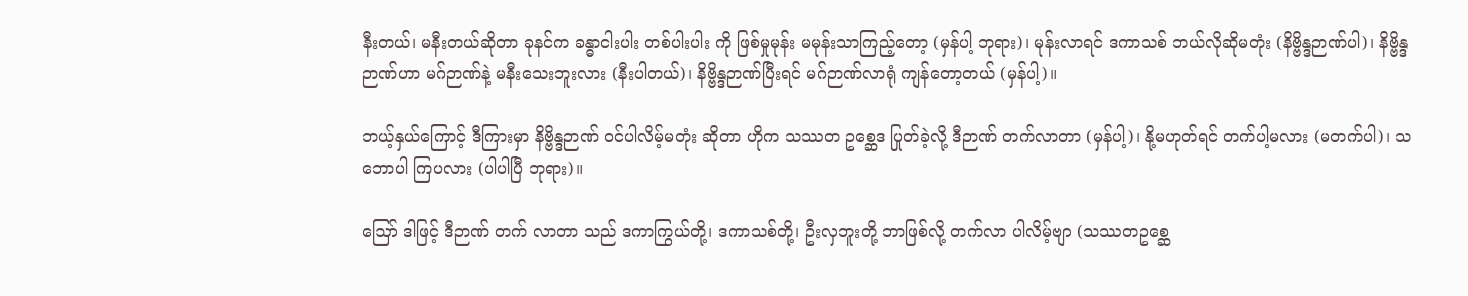နီးတယ်၊ မနီးတယ်ဆိုတာ ခုနင်က ခန္ဓာငါးပါး တစ်ပါးပါး ကို ဖြစ်မှုမုန်း မမုန်းသာကြည့်တော့ (မှန်ပါ့ ဘုရား)၊ မုန်းလာရင် ဒကာသစ် ဘယ်လိုဆိုမတုံး (နိဗ္ဗိန္ဒဉာဏ်ပါ)၊ နိဗ္ဗိန္ဒဉာဏ်ဟာ မဂ်ဉာဏ်နဲ့ မနီးသေးဘူးလား (နီးပါတယ်)၊ နိဗ္ဗိန္ဒဉာဏ်ပြီးရင် မဂ်ဉာဏ်လာရုံ ကျန်တော့တယ် (မှန်ပါ့)။

ဘယ့်နှယ်ကြောင့် ဒီကြားမှာ နိဗ္ဗိန္ဒဉာဏ် ဝင်ပါလိမ့်မတုံး ဆိုတာ ဟိုက သဿတ ဥစ္ဆေဒ ပြုတ်ခဲ့လို့ ဒီဉာဏ် တက်လာတာ (မှန်ပါ့)၊ နို့မဟုတ်ရင် တက်ပါ့မလား (မတက်ပါ)၊ သဘောပါ ကြပလား (ပါပါပြီ ဘုရား)။

ဪ ဒါဖြင့် ဒီဉာဏ် တက် လာတာ သည် ဒကာကြွယ်တို့၊ ဒကာသစ်တို့၊ ဦးလှဘူးတို့ ဘာဖြစ်လို့ တက်လာ ပါလိမ့်ဗျာ (သဿတဥစ္ဆေ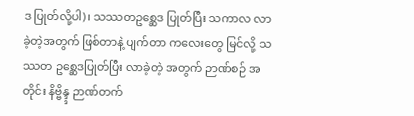ဒ ပြုတ်လို့ပါ)၊ သဿတဥစ္ဆေဒ ပြုတ်ပြီး သကာလ လာခဲ့တဲ့အတွက် ဖြစ်တာနဲ့ ပျက်တာ ကလေးတွေ မြင်လို့ သဿတ ဥစ္ဆေဒပြုတ်ပြီး လာခဲ့တဲ့ အတွက် ဉာဏ်စဉ် အတိုင်း နိဗ္ဗိန္ဒ္ဒ ဉာဏ်တက်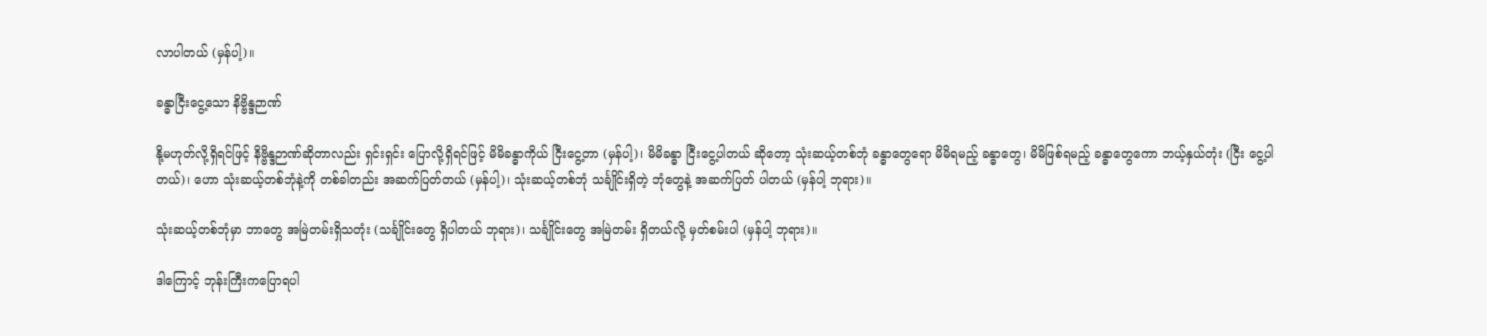လာပါတယ် (မှန်ပါ့)။

ခန္ဓာငြီးငွေ့သော နိဗ္ဗိန္ဒဉာဏ်

နို့မဟုတ်လို့ရှိရင်ဖြင့် နိဗ္ဗိန္ဒဉာဏ်ဆိုတာလည်း ရှင်းရှင်း ပြောလို့ရှိရင်ဖြင့် မိမိခန္ဓာကိုယ် ငြီးငွေ့တာ (မှန်ပါ့)၊ မိမိခန္ဓာ ငြီးငွေ့ပါတယ် ဆိုတော့ သုံးဆယ့်တစ်ဘုံ ခန္ဓာတွေရော မိမိရမည့် ခန္ဓာတွေ၊ မိမိဖြစ်ရမည့် ခန္ဓာတွေကော ဘယ့်နှယ်တုံး (ငြီး ငွေ့ပါတယ်)၊ ဟော သုံးဆယ့်တစ်ဘုံနဲ့ကို တစ်ခါတည်း အဆက်ပြတ်တယ် (မှန်ပါ့)၊ သုံးဆယ့်တစ်ဘုံ သင်္ချိုင်းရှိတဲ့ ဘုံတွေနဲ့ အဆက်ပြတ် ပါတယ် (မှန်ပါ့ ဘုရား)။

သုံးဆယ့်တစ်ဘုံမှာ ဘာတွေ အမြဲတမ်းရှိသတုံး (သင်္ချိုင်းတွေ ရှိပါတယ် ဘုရား)၊ သင်္ချိုင်းတွေ အမြဲတမ်း ရှိတယ်လို့ မှတ်စမ်းပါ (မှန်ပါ့ ဘုရား)။

ဒါကြောင့် ဘုန်းကြီးကပြောရပါ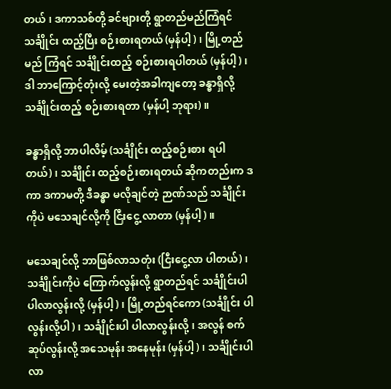တယ်၊ ဒကာသစ်တို့ ခင်ဗျားတို့ ရွာတည်မည်ကြံရင် သင်္ချိုင်း ထည့်ပြီး စဉ်းစားရတယ် (မှန်ပါ့)၊ မြို့တည်မည် ကြံရင် သင်္ချိုင်းထည့် စဉ်းစားရပါတယ် (မှန်ပါ့)၊ ဒါ ဘာကြောင့်တုံးလို့ မေးတဲ့အခါကျတော့ ခန္ဓာရှိလို့ သင်္ချိုင်းထည့် စဉ်းစားရတာ (မှန်ပါ့ ဘုရား)။

ခန္ဓာရှိလို့ ဘာပါလိမ့် (သင်္ချိုင်း ထည့်စဉ်းစား ရပါတယ်)၊ သင်္ချိုင်း ထည့်စဉ်းစားရတယ် ဆိုကတည်းက ဒကာ ဒကာမတို့ ဒီခန္ဓာ မလိုချင်တဲ့ ဉာဏ်သည် သင်္ချိုင်းကိုပဲ မသေချင်လို့ကို ငြီးငွေ့ လာတာ (မှန်ပါ့)။

မသေချင်လို့ ဘာဖြစ်လာသတုံး (ငြီးငွေ့လာ ပါတယ်)၊ သင်္ချိုင်းကိုပဲ ကြောက်လွန်းလို့ ရွာတည်ရင် သင်္ချိုင်းပါ ပါလာလွန်းလို့ (မှန်ပါ့)၊ မြို့တည်ရင်ကော (သင်္ချိုင်း ပါလွန်းလို့ပါ)၊ သင်္ချိုင်းပါ ပါလာလွန်းလို့၊ အလွန် စက်ဆုပ်လွန်းလို့ အသေမုန်း အနေမုန်း (မှန်ပါ့)၊ သင်္ချိုင်းပါလာ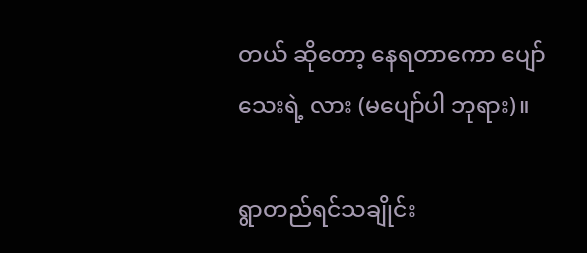တယ် ဆိုတော့ နေရတာကော ပျော်သေးရဲ့ လား (မပျော်ပါ ဘုရား)။

ရွာတည်ရင်သချိုင်း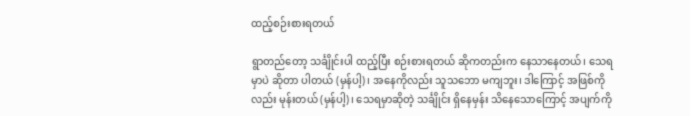ထည့်စဉ်းစားရတယ်

ရွာတည်တော့ သင်္ချိုင်းပါ ထည့်ပြီး စဉ်းစားရတယ် ဆိုကတည်းက နေသာနေတယ်၊ သေရမှာပဲ ဆိုတာ ပါတယ် (မှန်ပါ့)၊ အနေကိုလည်း သူသဘော မကျဘူး၊ ဒါကြောင့် အဖြစ်ကိုလည်း မုန်းတယ် (မှန်ပါ့)၊ သေရမှာဆိုတဲ့ သင်္ချိုင်း ရှိနေမှန်း သိနေသောကြောင့် အပျက်ကို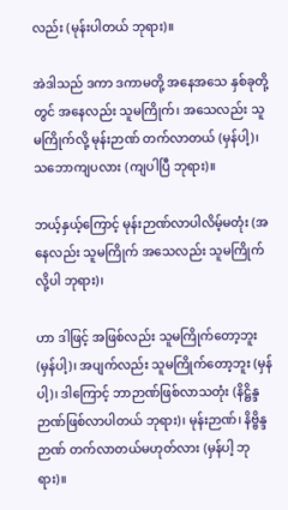လည်း (မုန်းပါတယ် ဘုရား)။

အဲဒါသည် ဒကာ ဒကာမတို့ အနေအသေ နှစ်ခုတို့တွင် အနေလည်း သူမကြိုက်၊ အသေလည်း သူမကြိုက်လို့ မုန်းဉာဏ် တက်လာတယ် (မှန်ပါ့)၊ သဘောကျပလား (ကျပါပြီ ဘုရား)။

ဘယ့်နှယ့်ကြောင့် မုန်းဉာဏ်လာပါလိမ့်မတုံး (အနေလည်း သူမကြိုက် အသေလည်း သူမကြိုက်လို့ပါ ဘုရား)၊

ဟာ ဒါဖြင့် အဖြစ်လည်း သူမကြိုက်တော့ဘူး (မှန်ပါ့)၊ အပျက်လည်း သူမကြိုက်တော့ဘူး (မှန်ပါ့)၊ ဒါကြောင့် ဘာဉာဏ်ဖြစ်လာသတုံး (နိဋ္ဌိန္ဒဉာဏ်ဖြစ်လာပါတယ် ဘုရား)၊ မုန်းဉာဏ်၊ နိဗ္ဗိန္ဒဉာဏ် တက်လာတယ်မဟုတ်လား (မှန်ပါ့ ဘုရား)။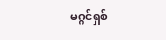မဂ္ဂင်ရှစ်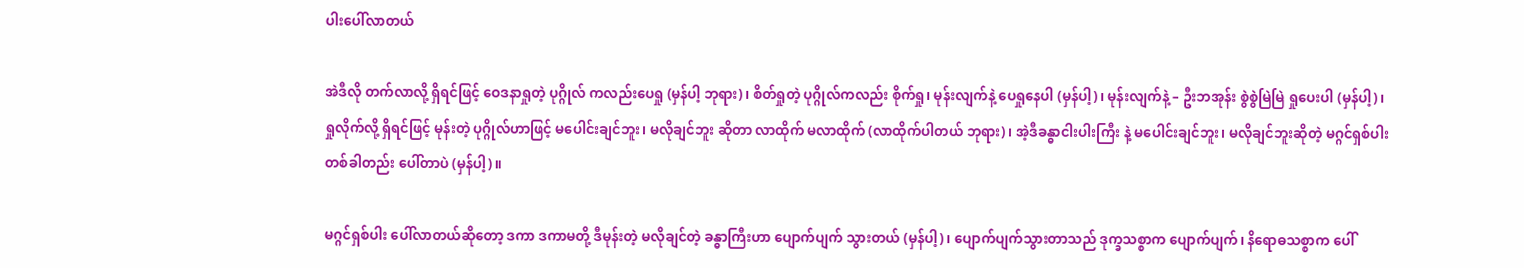ပါးပေါ်လာတယ်

အဲဒီလို တက်လာလို့ ရှိရင်ဖြင့် ဝေဒနာရှုတဲ့ ပုဂ္ဂိုလ် ကလည်းပေရှု (မှန်ပါ့ ဘုရား)၊ စိတ်ရှုတဲ့ ပုဂ္ဂိုလ်ကလည်း စိုက်ရှု၊ မုန်းလျက်နဲ့ ပေရှုနေပါ (မှန်ပါ့)၊ မုန်းလျက်နဲ့ – ဦးဘအုန်း စွဲစွဲမြဲမြဲ ရှုပေးပါ (မှန်ပါ့)၊ ရှုလိုက်လို့ ရှိရင်ဖြင့် မုန်းတဲ့ ပုဂ္ဂိုလ်ဟာဖြင့် မပေါင်းချင်ဘူး၊ မလိုချင်ဘူး ဆိုတာ လာထိုက် မလာထိုက် (လာထိုက်ပါတယ် ဘုရား)၊ အဲ့ဒီခန္ဓာငါးပါးကြီး နဲ့ မပေါင်းချင်ဘူး၊ မလိုချင်ဘူးဆိုတဲ့ မဂ္ဂင်ရှစ်ပါး တစ်ခါတည်း ပေါ်တာပဲ (မှန်ပါ့)။

မဂ္ဂင်ရှစ်ပါး ပေါ်လာတယ်ဆိုတော့ ဒကာ ဒကာမတို့ ဒီမုန်းတဲ့ မလိုချင်တဲ့ ခန္ဓာကြီးဟာ ပျောက်ပျက် သွားတယ် (မှန်ပါ့)၊ ပျောက်ပျက်သွားတာသည် ဒုက္ခသစ္စာက ပျောက်ပျက်၊ နိရောဓသစ္စာက ပေါ်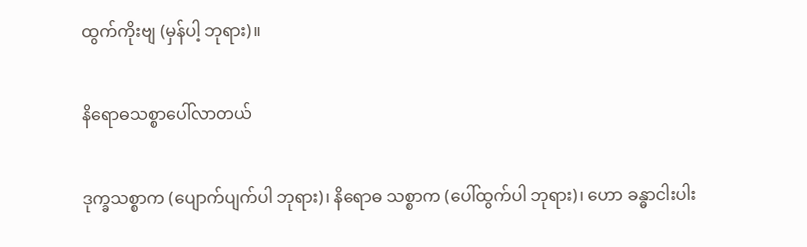ထွက်ကိုးဗျ (မှန်ပါ့ ဘုရား)။

နိရောဓသစ္စာပေါ်လာတယ်

ဒုက္ခသစ္စာက (ပျောက်ပျက်ပါ ဘုရား)၊ နိရောဓ သစ္စာက (ပေါ်ထွက်ပါ ဘုရား)၊ ဟော ခန္ဓာငါးပါး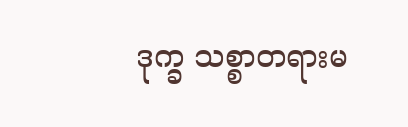ဒုက္ခ သစ္စာတရားမ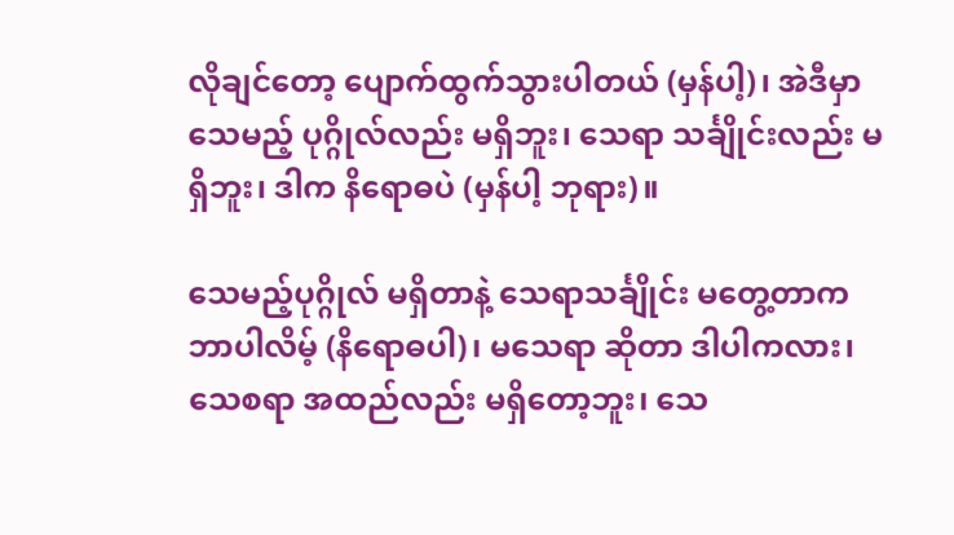လိုချင်တော့ ပျောက်ထွက်သွားပါတယ် (မှန်ပါ့)၊ အဲဒီမှာ သေမည့် ပုဂ္ဂိုလ်လည်း မရှိဘူး၊ သေရာ သင်္ချိုင်းလည်း မရှိဘူး၊ ဒါက နိရောဓပဲ (မှန်ပါ့ ဘုရား)။

သေမည့်ပုဂ္ဂိုလ် မရှိတာနဲ့ သေရာသင်္ချိုင်း မတွေ့တာက ဘာပါလိမ့် (နိရောဓပါ)၊ မသေရာ ဆိုတာ ဒါပါကလား၊ သေစရာ အထည်လည်း မရှိတော့ဘူး၊ သေ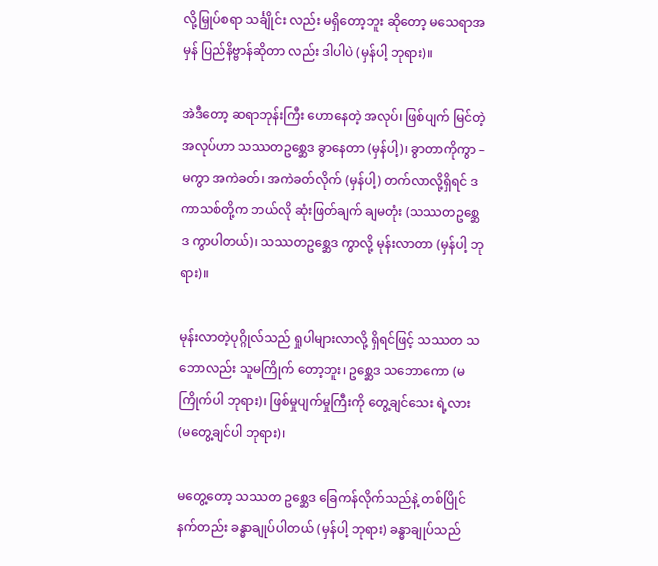လို့မြှုပ်စရာ သင်္ချိုင်း လည်း မရှိတော့ဘူး ဆိုတော့ မသေရာအမှန် ပြည်နိဗ္ဗာန်ဆိုတာ လည်း ဒါပါပဲ (မှန်ပါ့ ဘုရား)။

အဲဒီတော့ ဆရာဘုန်းကြီး ဟောနေတဲ့ အလုပ်၊ ဖြစ်ပျက် မြင်တဲ့အလုပ်ဟာ သဿတဥစ္ဆေဒ ခွာနေတာ (မှန်ပါ့)၊ ခွာတာကိုကွာ – မကွာ အကဲခတ်၊ အကဲခတ်လိုက် (မှန်ပါ့) တက်လာလို့ရှိရင် ဒကာသစ်တို့က ဘယ်လို ဆုံးဖြတ်ချက် ချမတုံး (သဿတဥစ္ဆေဒ ကွာပါတယ်)၊ သဿတဥစ္ဆေဒ ကွာလို့ မုန်းလာတာ (မှန်ပါ့ ဘုရား)။

မုန်းလာတဲ့ပုဂ္ဂိုလ်သည် ရှုပါများလာလို့ ရှိရင်ဖြင့် သဿတ သဘောလည်း သူမကြိုက် တော့ဘူး၊ ဥစ္ဆေဒ သဘောကော (မကြိုက်ပါ ဘုရား)၊ ဖြစ်မှုပျက်မှုကြီးကို တွေ့ချင်သေး ရဲ့လား (မတွေ့ချင်ပါ ဘုရား)၊

မတွေ့တော့ သဿတ ဥစ္ဆေဒ ခြေကန်လိုက်သည်နဲ့ တစ်ပြိုင်နက်တည်း ခန္ဓာချုပ်ပါတယ် (မှန်ပါ့ ဘုရား) ခန္ဓာချုပ်သည်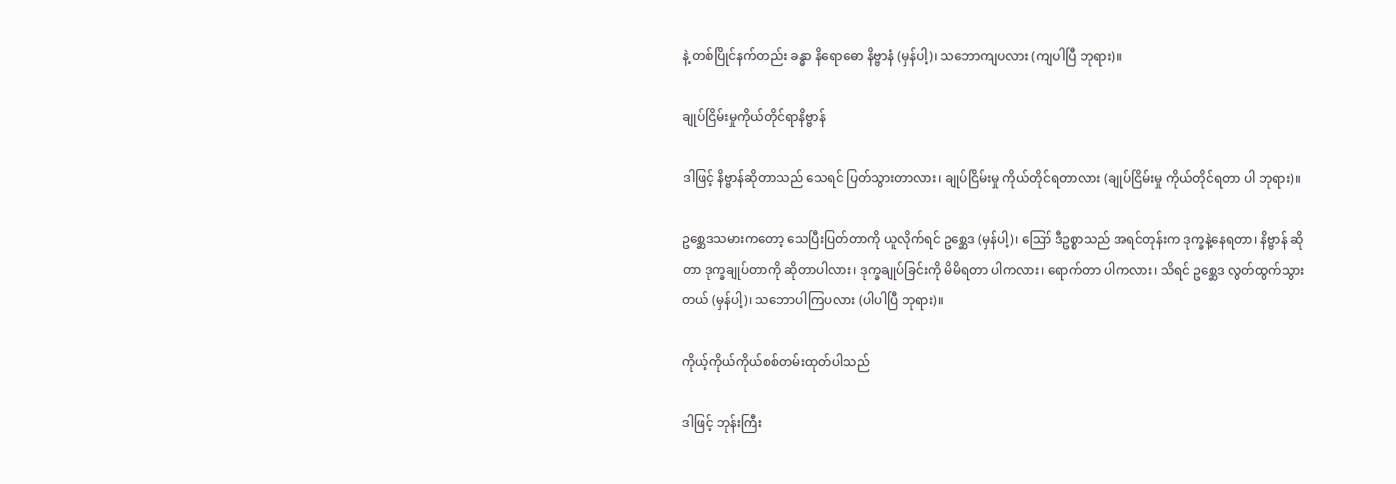နဲ့ တစ်ပြိုင်နက်တည်း ခန္ဓာ နိရောဓော နိဗ္ဗာနံ (မှန်ပါ့)၊ သဘောကျပလား (ကျပါပြီ ဘုရား)။

ချုပ်ငြိမ်းမှုကိုယ်တိုင်ရာနိဗ္ဗာန်

ဒါဖြင့် နိဗ္ဗာန်ဆိုတာသည် သေရင် ပြတ်သွားတာလား၊ ချုပ်ငြိမ်းမှု ကိုယ်တိုင်ရတာလား (ချုပ်ငြိမ်းမှု ကိုယ်တိုင်ရတာ ပါ ဘုရား)။

ဥစ္ဆေဒသမားကတော့ သေပြီးပြတ်တာကို ယူလိုက်ရင် ဥစ္ဆေဒ (မှန်ပါ့)၊ ဪ ဒီဥစ္စာသည် အရင်တုန်းက ဒုက္ခနဲ့နေရတာ၊ နိဗ္ဗာန် ဆိုတာ ဒုက္ခချုပ်တာကို ဆိုတာပါလား၊ ဒုက္ခချုပ်ခြင်းကို မိမိရတာ ပါကလား၊ ရောက်တာ ပါကလား၊ သိရင် ဥစ္ဆေဒ လွတ်ထွက်သွားတယ် (မှန်ပါ့)၊ သဘောပါကြပလား (ပါပါပြီ ဘုရား)။

ကိုယ့်ကိုယ်ကိုယ်စစ်တမ်းထုတ်ပါသည်

ဒါဖြင့် ဘုန်းကြီး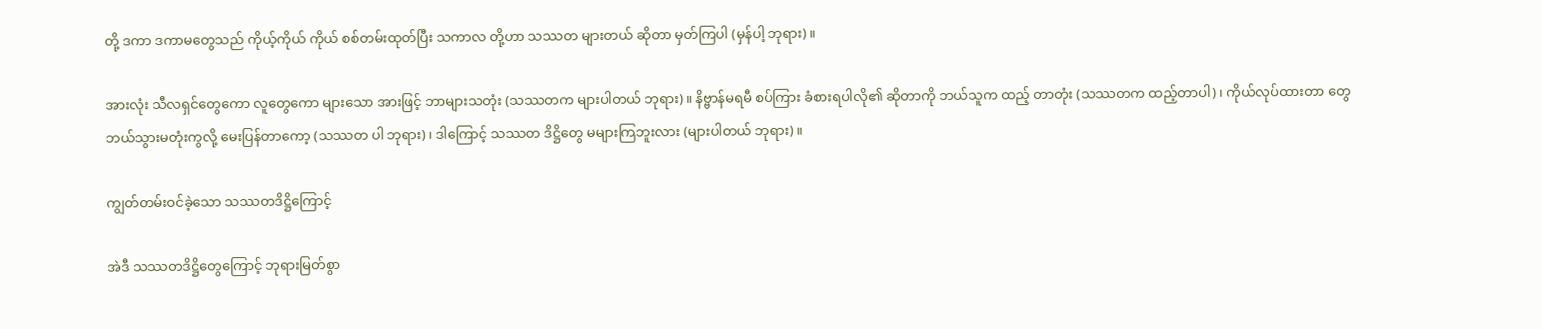တို့ ဒကာ ဒကာမတွေသည် ကိုယ့်ကိုယ် ကိုယ် စစ်တမ်းထုတ်ပြီး သကာလ တို့ဟာ သဿတ များတယ် ဆိုတာ မှတ်ကြပါ (မှန်ပါ့ ဘုရား)။

အားလုံး သီလရှင်တွေကော လူတွေကော များသော အားဖြင့် ဘာများသတုံး (သဿတက များပါတယ် ဘုရား)။ နိဗ္ဗာန်မရမီ စပ်ကြား ခံစားရပါလို၏ ဆိုတာကို ဘယ်သူက ထည့် တာတုံး (သဿတက ထည့်တာပါ)၊ ကိုယ်လုပ်ထားတာ တွေ ဘယ်သွားမတုံးကွလို့ မေးပြန်တာကော့ (သဿတ ပါ ဘုရား)၊ ဒါကြောင့် သဿတ ဒိဋ္ဌိတွေ မများကြဘူးလား (များပါတယ် ဘုရား)။

ကျွတ်တမ်းဝင်ခဲ့သော သဿတဒိဋ္ဌိကြောင့်

အဲဒီ သဿတဒိဋ္ဌိတွေကြောင့် ဘုရားမြတ်စွာ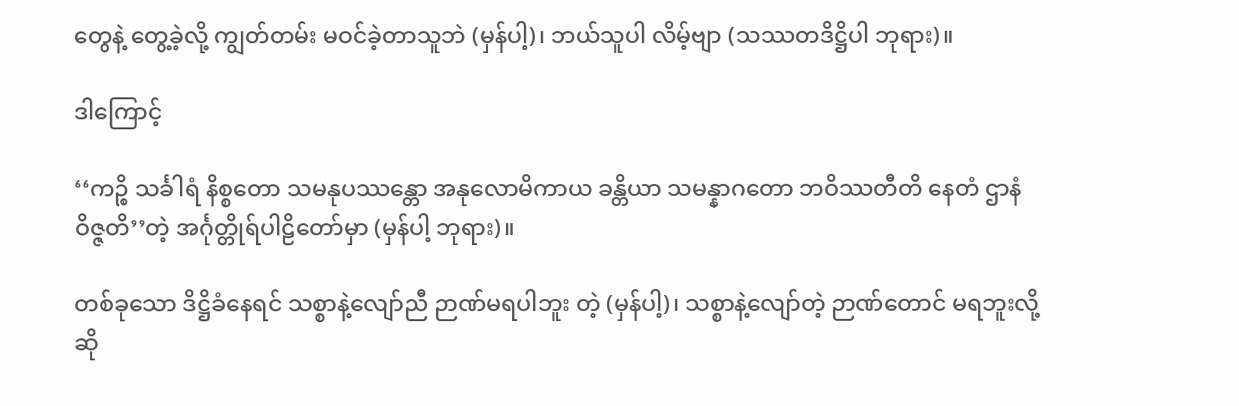တွေနဲ့ တွေ့ခဲ့လို့ ကျွတ်တမ်း မဝင်ခဲ့တာသူဘဲ (မှန်ပါ့)၊ ဘယ်သူပါ လိမ့်ဗျာ (သဿတဒိဋ္ဌိပါ ဘုရား)။

ဒါကြောင့်

‘‘ကဉ္စိ သင်္ခါရံ နိစ္စတော သမနုပဿန္တော အနုလောမိကာယ ခန္တိယာ သမန္နာဂတော ဘဝိဿတီတိ နေတံ ဌာနံ ဝိဇ္ဇတိ’’တဲ့ အင်္ဂုတ္တိုရ်ပါဠိတော်မှာ (မှန်ပါ့ ဘုရား)။

တစ်ခုသော ဒိဋ္ဌိခံနေရင် သစ္စာနဲ့လျော်ညီ ဉာဏ်မရပါဘူး တဲ့ (မှန်ပါ့)၊ သစ္စာနဲ့လျော်တဲ့ ဉာဏ်တောင် မရဘူးလို့ ဆို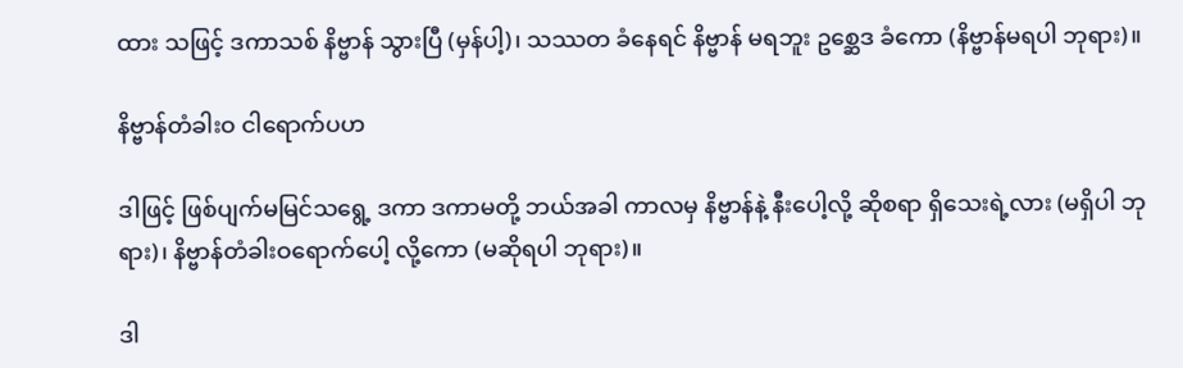ထား သဖြင့် ဒကာသစ် နိဗ္ဗာန် သွားပြီ (မှန်ပါ့)၊ သဿတ ခံနေရင် နိဗ္ဗာန် မရဘူး ဥစ္ဆေဒ ခံကော (နိဗ္ဗာန်မရပါ ဘုရား)။

နိဗ္ဗာန်တံခါးဝ ငါရောက်ပဟ

ဒါဖြင့် ဖြစ်ပျက်မမြင်သရွေ့ ဒကာ ဒကာမတို့ ဘယ်အခါ ကာလမှ နိဗ္ဗာန်နဲ့ နီးပေါ့လို့ ဆိုစရာ ရှိသေးရဲ့လား (မရှိပါ ဘုရား)၊ နိဗ္ဗာန်တံခါးဝရောက်ပေါ့ လို့ကော (မဆိုရပါ ဘုရား)။

ဒါ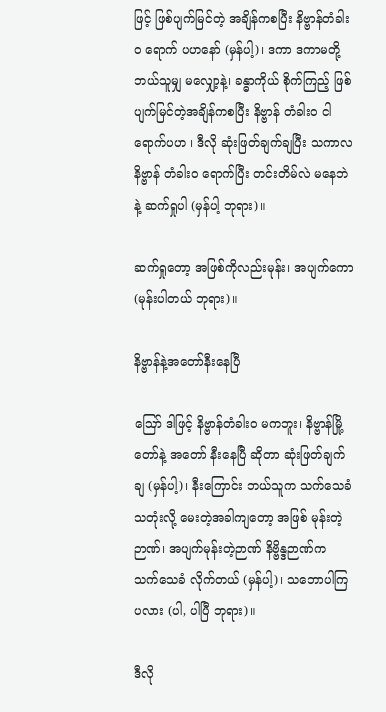ဖြင့် ဖြစ်ပျက်မြင်တဲ့ အချိန်ကစပြီး နိဗ္ဗာန်တံခါးဝ ရောက် ပဟနော် (မှန်ပါ့)၊ ဒကာ ဒကာမတို့ ဘယ်သူမျှ မလျှော့နဲ့၊ ခန္ဓာကိုယ် စိုက်ကြည့် ဖြစ်ပျက်မြင်တဲ့အချိန်ကစပြီး နိဗ္ဗာန် တံခါးဝ ငါရောက်ပဟ ၊ ဒီလို ဆုံးဖြတ်ချက်ချပြီး သကာလ နိဗ္ဗာန် တံခါးဝ ရောက်ပြီး တင်းတိမ်လဲ မနေဘဲနဲ့ ဆက်ရှုပါ (မှန်ပါ့ ဘုရား)။

ဆက်ရှုတော့ အဖြစ်ကိုလည်းမုန်း၊ အပျက်ကော (မုန်းပါတယ် ဘုရား)။

နိဗ္ဗာန်နဲ့အတော်နီးနေပြီ

ဪ ဒါဖြင့် နိဗ္ဗာန်တံခါးဝ မကဘူး၊ နိဗ္ဗာန်မြို့တော်နဲ့ အတော် နီးနေပြီ ဆိုတာ ဆုံးဖြတ်ချက်ချ (မှန်ပါ့)၊ နီးကြောင်း ဘယ်သူက သက်သေခံသတုံးလို့ မေးတဲ့အခါကျတော့ အဖြစ် မုန်းတဲ့ဉာဏ်၊ အပျက်မုန်းတဲ့ဉာဏ် နိဗ္ဗိန္ဒဉာဏ်က သက်သေခံ လိုက်တယ် (မှန်ပါ့)၊ သဘောပါကြပလား (ပါ, ပါပြီ ဘုရား)။

ဒီလို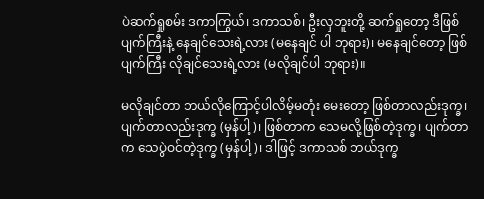ပဲဆက်ရှုစမ်း ဒကာကြွယ်၊ ဒကာသစ်၊ ဦးလှဘူးတို့ ဆက်ရှုတော့ ဒီဖြစ်ပျက်ကြီးနဲ့ နေချင်သေးရဲ့လား (မနေချင် ပါ ဘုရား)၊ မနေချင်တော့ ဖြစ်ပျက်ကြီး လိုချင်သေးရဲ့လား (မလိုချင်ပါ ဘုရား)။

မလိုချင်တာ ဘယ်လိုကြောင့်ပါလိမ့်မတုံး မေးတော့ ဖြစ်တာလည်းဒုက္ခ၊ ပျက်တာလည်းဒုက္ခ (မှန်ပါ့)၊ ဖြစ်တာက သေမလို့ဖြစ်တဲ့ဒုက္ခ၊ ပျက်တာက သေပွဲဝင်တဲ့ဒုက္ခ (မှန်ပါ့)၊ ဒါဖြင့် ဒကာသစ် ဘယ်ဒုက္ခ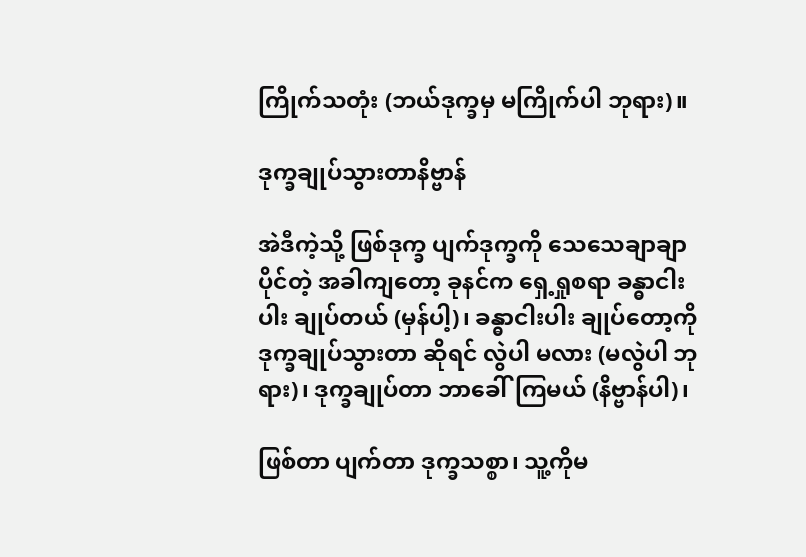ကြိုက်သတုံး (ဘယ်ဒုက္ခမှ မကြိုက်ပါ ဘုရား)။

ဒုက္ခချုပ်သွားတာနိဗ္ဗာန်

အဲဒီကဲ့သို့ ဖြစ်ဒုက္ခ ပျက်ဒုက္ခကို သေသေချာချာပိုင်တဲ့ အခါကျတော့ ခုနင်က ရှေ့ရှုစရာ ခန္ဓာငါးပါး ချုပ်တယ် (မှန်ပါ့)၊ ခန္ဓာငါးပါး ချုပ်တော့ကို ဒုက္ခချုပ်သွားတာ ဆိုရင် လွဲပါ မလား (မလွဲပါ ဘုရား)၊ ဒုက္ခချုပ်တာ ဘာခေါ်ကြမယ် (နိဗ္ဗာန်ပါ)၊

ဖြစ်တာ ပျက်တာ ဒုက္ခသစ္စာ၊ သူ့ကိုမ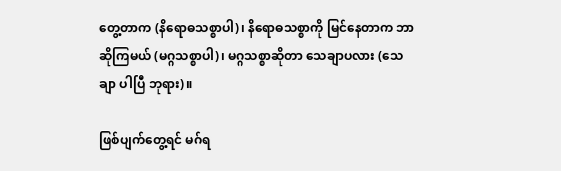တွေ့တာက (နိရောဓသစ္စာပါ)၊ နိရောဓသစ္စာကို မြင်နေတာက ဘာဆိုကြမယ် (မဂ္ဂသစ္စာပါ)၊ မဂ္ဂသစ္စာဆိုတာ သေချာပလား (သေချာ ပါပြီ ဘုရား)။

ဖြစ်ပျက်တွေ့ရင် မဂ်ရ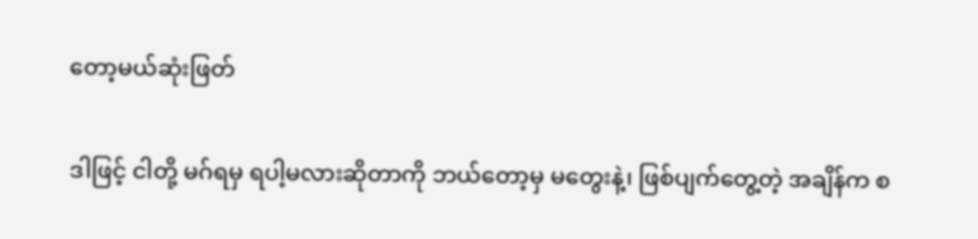တော့မယ်ဆုံးဖြတ်

ဒါဖြင့် ငါတို့ မဂ်ရမှ ရပါ့မလားဆိုတာကို ဘယ်တော့မှ မတွေးနဲ့၊ ဖြစ်ပျက်တွေ့တဲ့ အချိန်က စ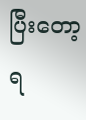ပြီးတော့ ရ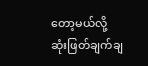တော့မယ်လို့ ဆုံးဖြတ်ချက်ချ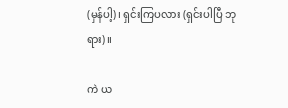(မှန်ပါ့)၊ ရှင်းကြပလား (ရှင်းပါပြီ ဘုရား)။

ကဲ ယ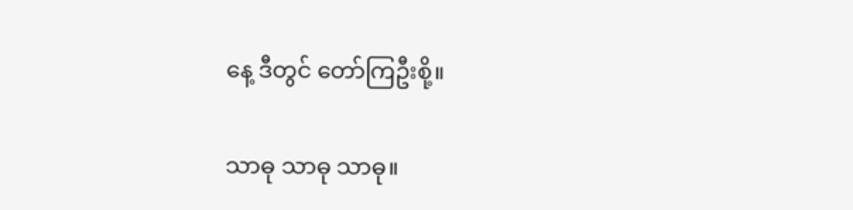နေ့ ဒီတွင် တော်ကြဦးစို့။

သာဓု သာဓု သာဓု။